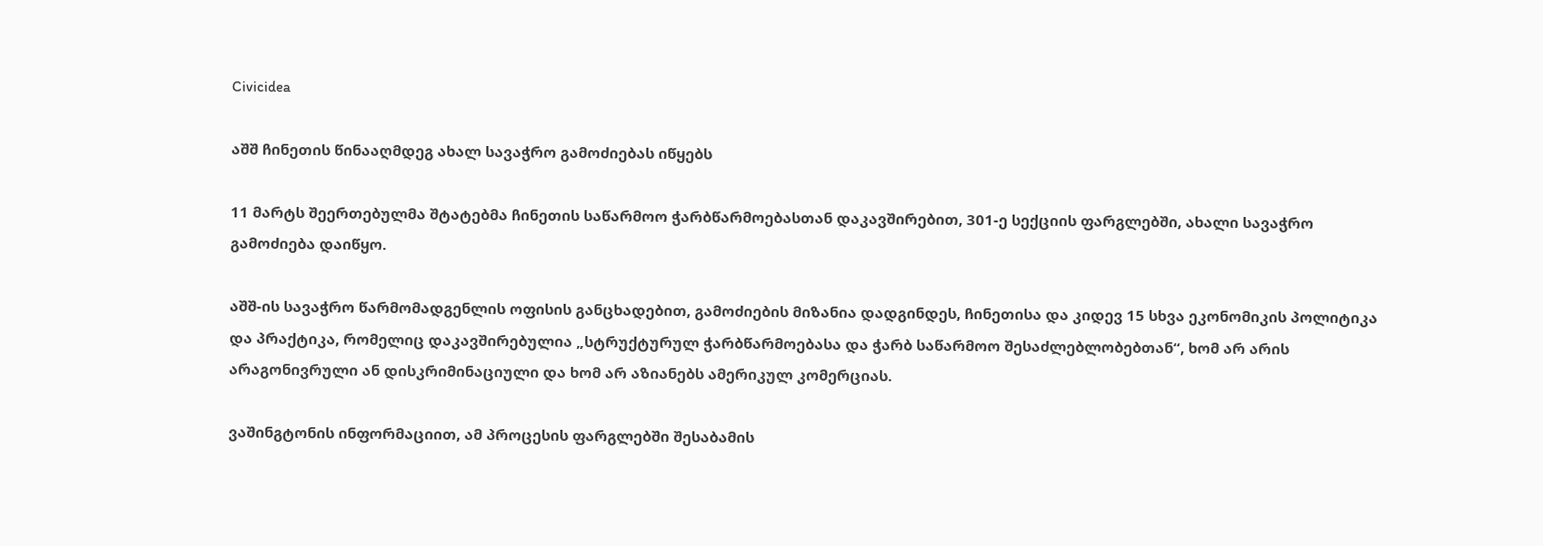Civicidea

აშშ ჩინეთის წინააღმდეგ ახალ სავაჭრო გამოძიებას იწყებს

11 მარტს შეერთებულმა შტატებმა ჩინეთის საწარმოო ჭარბწარმოებასთან დაკავშირებით, 301-ე სექციის ფარგლებში, ახალი სავაჭრო გამოძიება დაიწყო.

აშშ-ის სავაჭრო წარმომადგენლის ოფისის განცხადებით, გამოძიების მიზანია დადგინდეს, ჩინეთისა და კიდევ 15 სხვა ეკონომიკის პოლიტიკა და პრაქტიკა, რომელიც დაკავშირებულია „სტრუქტურულ ჭარბწარმოებასა და ჭარბ საწარმოო შესაძლებლობებთან“, ხომ არ არის არაგონივრული ან დისკრიმინაციული და ხომ არ აზიანებს ამერიკულ კომერციას.

ვაშინგტონის ინფორმაციით, ამ პროცესის ფარგლებში შესაბამის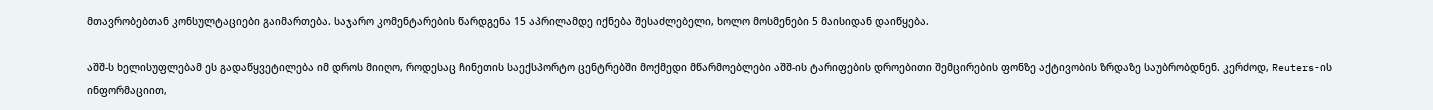მთავრობებთან კონსულტაციები გაიმართება. საჯარო კომენტარების წარდგენა 15 აპრილამდე იქნება შესაძლებელი, ხოლო მოსმენები 5 მაისიდან დაიწყება.

აშშ-ს ხელისუფლებამ ეს გადაწყვეტილება იმ დროს მიიღო, როდესაც ჩინეთის საექსპორტო ცენტრებში მოქმედი მწარმოებლები აშშ-ის ტარიფების დროებითი შემცირების ფონზე აქტივობის ზრდაზე საუბრობდნენ. კერძოდ, Reuters-ის ინფორმაციით,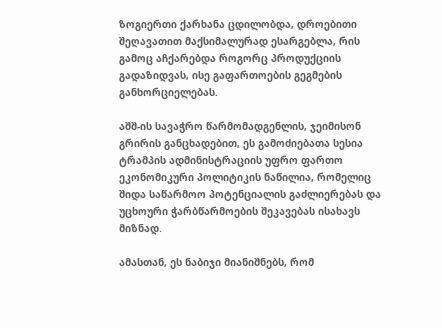ზოგიერთი ქარხანა ცდილობდა, დროებითი შეღავათით მაქსიმალურად ესარგებლა, რის გამოც აჩქარებდა როგორც პროდუქციის გადაზიდვას, ისე გაფართოების გეგმების განხორციელებას.

აშშ-ის სავაჭრო წარმომადგენლის, ჯეიმისონ გრირის განცხადებით, ეს გამოძიებათა სესია ტრამპის ადმინისტრაციის უფრო ფართო ეკონომიკური პოლიტიკის ნაწილია, რომელიც შიდა საწარმოო პოტენციალის გაძლიერებას და უცხოური ჭარბწარმოების შეკავებას ისახავს მიზნად.

ამასთან, ეს ნაბიჯი მიანიშნებს, რომ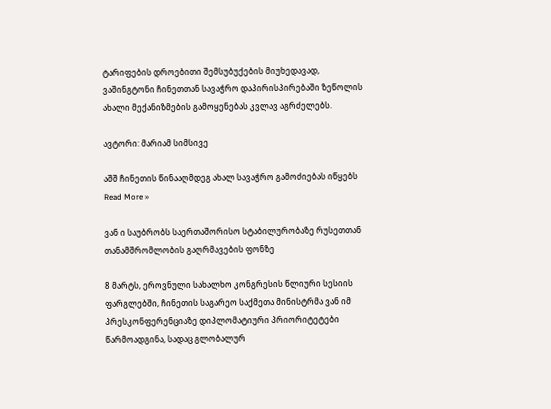ტარიფების დროებითი შემსუბუქების მიუხედავად, ვაშინგტონი ჩინეთთან სავაჭრო დაპირისპირებაში ზეწოლის ახალი მექანიზმების გამოყენებას კვლავ აგრძელებს.

ავტორი: მარიამ სიმსივე

აშშ ჩინეთის წინააღმდეგ ახალ სავაჭრო გამოძიებას იწყებს Read More »

ვან ი საუბრობს საერთაშორისო სტაბილურობაზე რუსეთთან თანამშრომლობის გაღრმავების ფონზე

8 მარტს, ეროვნული სახალხო კონგრესის წლიური სესიის ფარგლებში, ჩინეთის საგარეო საქმეთა მინისტრმა ვან იმ პრესკონფერენციაზე დიპლომატიური პრიორიტეტები წარმოადგინა, სადაც გლობალურ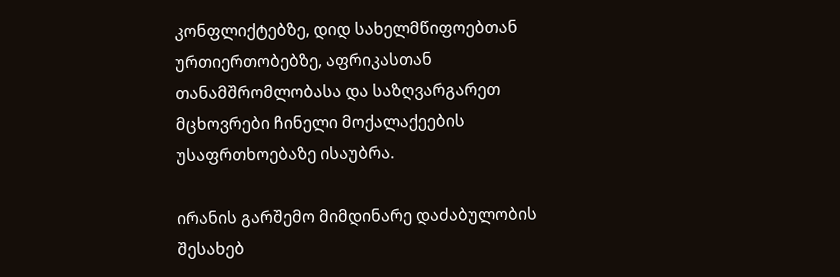კონფლიქტებზე, დიდ სახელმწიფოებთან ურთიერთობებზე, აფრიკასთან თანამშრომლობასა და საზღვარგარეთ მცხოვრები ჩინელი მოქალაქეების უსაფრთხოებაზე ისაუბრა.

ირანის გარშემო მიმდინარე დაძაბულობის შესახებ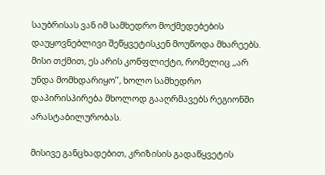საუბრისას ვან იმ სამხედრო მოქმედებების დაუყოვნებლივი შეწყვეტისკენ მოუწოდა მხარეებს. მისი თქმით, ეს არის კონფლიქტი, რომელიც ,,არ უნდა მომხდარიყო’’, ხოლო სამხედრო დაპირისპირება მხოლოდ გააღრმავებს რეგიონში არასტაბილურობას.

მისივე განცხადებით, კრიზისის გადაწყვეტის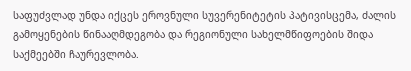საფუძვლად უნდა იქცეს ეროვნული სუვერენიტეტის პატივისცემა, ძალის გამოყენების წინააღმდეგობა და რეგიონული სახელმწიფოების შიდა საქმეებში ჩაურევლობა.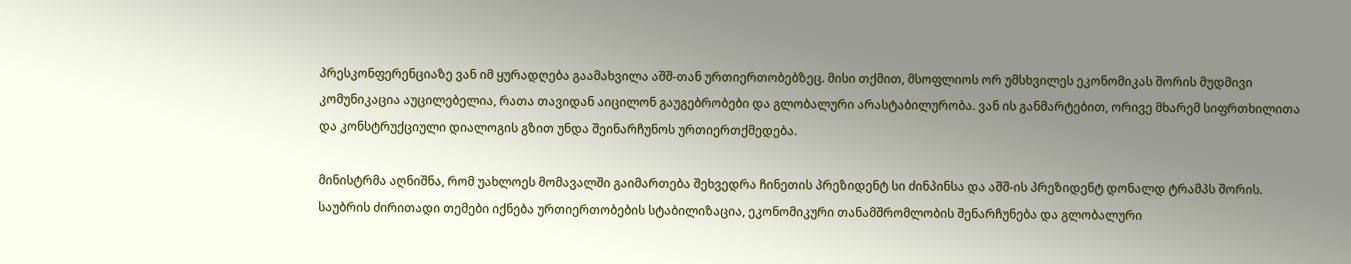პრესკონფერენციაზე ვან იმ ყურადღება გაამახვილა აშშ-თან ურთიერთობებზეც. მისი თქმით, მსოფლიოს ორ უმსხვილეს ეკონომიკას შორის მუდმივი კომუნიკაცია აუცილებელია, რათა თავიდან აიცილონ გაუგებრობები და გლობალური არასტაბილურობა. ვან ის განმარტებით, ორივე მხარემ სიფრთხილითა და კონსტრუქციული დიალოგის გზით უნდა შეინარჩუნოს ურთიერთქმედება.

მინისტრმა აღნიშნა, რომ უახლოეს მომავალში გაიმართება შეხვედრა ჩინეთის პრეზიდენტ სი ძინპინსა და აშშ-ის პრეზიდენტ დონალდ ტრამპს შორის. საუბრის ძირითადი თემები იქნება ურთიერთობების სტაბილიზაცია, ეკონომიკური თანამშრომლობის შენარჩუნება და გლობალური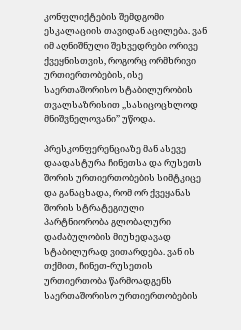კონფლიქტების შემდგომი ესკალაციის თავიდან აცილება. ვან იმ აღნიშნული შეხვედრები ორივე ქვეყნისთვის, როგორც ორმხრივი ურთიერთობების, ისე საერთაშორისო სტაბილურობის თვალსაზრისით ,,სასიცოცხლოდ მნიშვნელოვანი’’ უწოდა.

პრესკონფერენციაზე მან ასევე დაადასტურა ჩინეთსა და რუსეთს შორის ურთიერთობების სიმტკიცე და განაცხადა, რომ ორ ქვეყანას შორის სტრატეგიული პარტნიორობა გლობალური დაძაბულობის მიუხედავად სტაბილურად ვითარდება. ვან ის თქმით, ჩინეთ-რუსეთის ურთიერთობა წარმოადგენს საერთაშორისო ურთიერთობების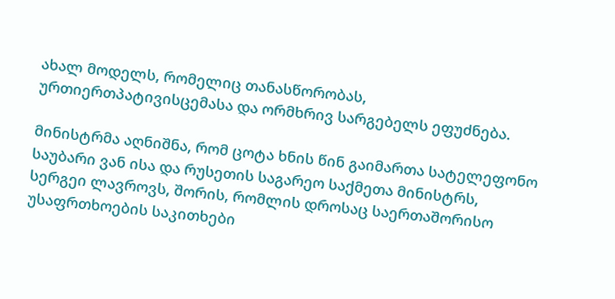ახალ მოდელს, რომელიც თანასწორობას, ურთიერთპატივისცემასა და ორმხრივ სარგებელს ეფუძნება.

მინისტრმა აღნიშნა, რომ ცოტა ხნის წინ გაიმართა სატელეფონო საუბარი ვან ისა და რუსეთის საგარეო საქმეთა მინისტრს, სერგეი ლავროვს, შორის, რომლის დროსაც საერთაშორისო უსაფრთხოების საკითხები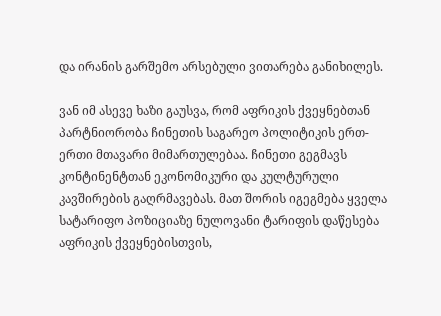და ირანის გარშემო არსებული ვითარება განიხილეს.

ვან იმ ასევე ხაზი გაუსვა, რომ აფრიკის ქვეყნებთან პარტნიორობა ჩინეთის საგარეო პოლიტიკის ერთ-ერთი მთავარი მიმართულებაა. ჩინეთი გეგმავს კონტინენტთან ეკონომიკური და კულტურული კავშირების გაღრმავებას. მათ შორის იგეგმება ყველა სატარიფო პოზიციაზე ნულოვანი ტარიფის დაწესება აფრიკის ქვეყნებისთვის,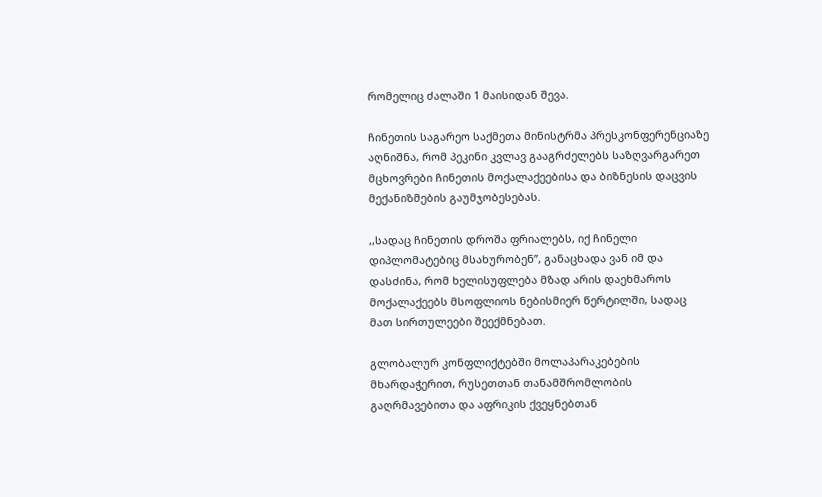რომელიც ძალაში 1 მაისიდან შევა.

ჩინეთის საგარეო საქმეთა მინისტრმა პრესკონფერენციაზე აღნიშნა, რომ პეკინი კვლავ გააგრძელებს საზღვარგარეთ მცხოვრები ჩინეთის მოქალაქეებისა და ბიზნესის დაცვის მექანიზმების გაუმჯობესებას.

,,სადაც ჩინეთის დროშა ფრიალებს, იქ ჩინელი დიპლომატებიც მსახურობენ’’, განაცხადა ვან იმ და დასძინა, რომ ხელისუფლება მზად არის დაეხმაროს მოქალაქეებს მსოფლიოს ნებისმიერ წერტილში, სადაც მათ სირთულეები შეექმნებათ.

გლობალურ კონფლიქტებში მოლაპარაკებების მხარდაჭერით, რუსეთთან თანამშრომლობის გაღრმავებითა და აფრიკის ქვეყნებთან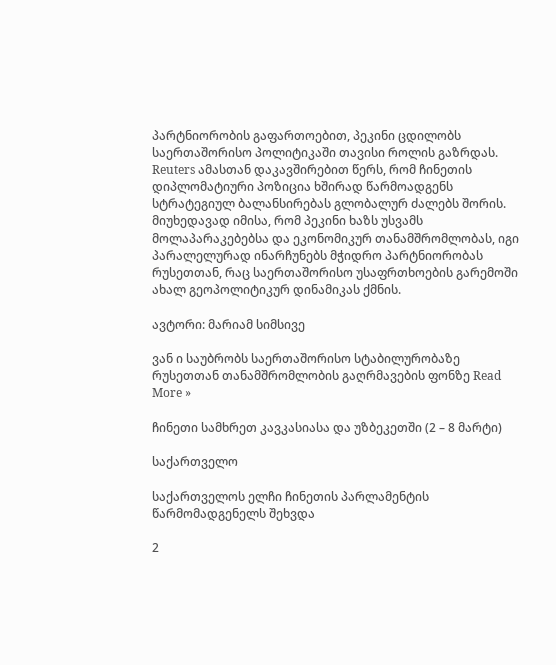პარტნიორობის გაფართოებით, პეკინი ცდილობს საერთაშორისო პოლიტიკაში თავისი როლის გაზრდას. Reuters ამასთან დაკავშირებით წერს, რომ ჩინეთის დიპლომატიური პოზიცია ხშირად წარმოადგენს სტრატეგიულ ბალანსირებას გლობალურ ძალებს შორის. მიუხედავად იმისა, რომ პეკინი ხაზს უსვამს მოლაპარაკებებსა და ეკონომიკურ თანამშრომლობას, იგი პარალელურად ინარჩუნებს მჭიდრო პარტნიორობას რუსეთთან, რაც საერთაშორისო უსაფრთხოების გარემოში ახალ გეოპოლიტიკურ დინამიკას ქმნის.

ავტორი: მარიამ სიმსივე

ვან ი საუბრობს საერთაშორისო სტაბილურობაზე რუსეთთან თანამშრომლობის გაღრმავების ფონზე Read More »

ჩინეთი სამხრეთ კავკასიასა და უზბეკეთში (2 – 8 მარტი)

საქართველო

საქართველოს ელჩი ჩინეთის პარლამენტის წარმომადგენელს შეხვდა

2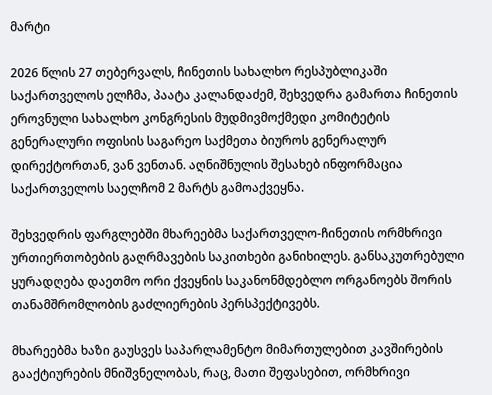მარტი

2026 წლის 27 თებერვალს, ჩინეთის სახალხო რესპუბლიკაში საქართველოს ელჩმა, პაატა კალანდაძემ, შეხვედრა გამართა ჩინეთის ეროვნული სახალხო კონგრესის მუდმივმოქმედი კომიტეტის გენერალური ოფისის საგარეო საქმეთა ბიუროს გენერალურ დირექტორთან, ვან ვენთან. აღნიშნულის შესახებ ინფორმაცია საქართველოს საელჩომ 2 მარტს გამოაქვეყნა.

შეხვედრის ფარგლებში მხარეებმა საქართველო-ჩინეთის ორმხრივი ურთიერთობების გაღრმავების საკითხები განიხილეს. განსაკუთრებული ყურადღება დაეთმო ორი ქვეყნის საკანონმდებლო ორგანოებს შორის თანამშრომლობის გაძლიერების პერსპექტივებს.

მხარეებმა ხაზი გაუსვეს საპარლამენტო მიმართულებით კავშირების გააქტიურების მნიშვნელობას, რაც, მათი შეფასებით, ორმხრივი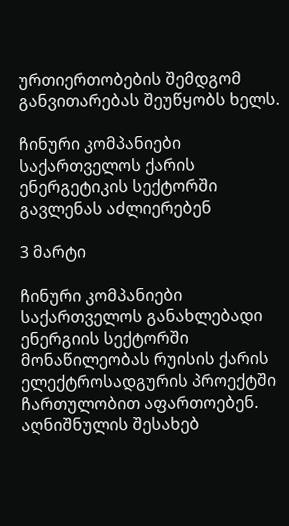ურთიერთობების შემდგომ განვითარებას შეუწყობს ხელს.

ჩინური კომპანიები საქართველოს ქარის ენერგეტიკის სექტორში გავლენას აძლიერებენ

3 მარტი

ჩინური კომპანიები საქართველოს განახლებადი ენერგიის სექტორში მონაწილეობას რუისის ქარის ელექტროსადგურის პროექტში ჩართულობით აფართოებენ. აღნიშნულის შესახებ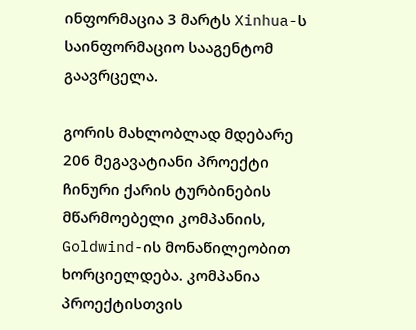ინფორმაცია 3 მარტს Xinhua-ს საინფორმაციო სააგენტომ გაავრცელა.

გორის მახლობლად მდებარე 206 მეგავატიანი პროექტი ჩინური ქარის ტურბინების მწარმოებელი კომპანიის, Goldwind-ის მონაწილეობით ხორციელდება. კომპანია პროექტისთვის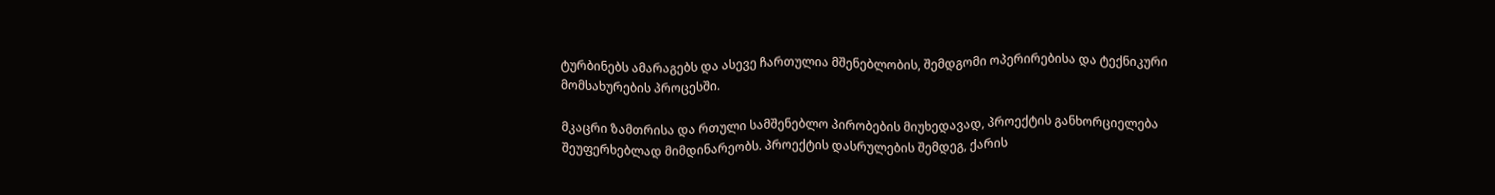ტურბინებს ამარაგებს და ასევე ჩართულია მშენებლობის, შემდგომი ოპერირებისა და ტექნიკური მომსახურების პროცესში.

მკაცრი ზამთრისა და რთული სამშენებლო პირობების მიუხედავად, პროექტის განხორციელება შეუფერხებლად მიმდინარეობს. პროექტის დასრულების შემდეგ, ქარის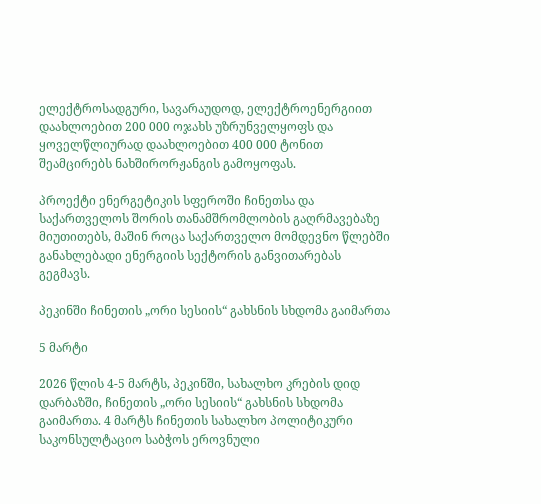ელექტროსადგური, სავარაუდოდ, ელექტროენერგიით დაახლოებით 200 000 ოჯახს უზრუნველყოფს და ყოველწლიურად დაახლოებით 400 000 ტონით შეამცირებს ნახშირორჟანგის გამოყოფას.

პროექტი ენერგეტიკის სფეროში ჩინეთსა და საქართველოს შორის თანამშრომლობის გაღრმავებაზე მიუთითებს, მაშინ როცა საქართველო მომდევნო წლებში განახლებადი ენერგიის სექტორის განვითარებას გეგმავს.

პეკინში ჩინეთის „ორი სესიის“ გახსნის სხდომა გაიმართა

5 მარტი

2026 წლის 4-5 მარტს, პეკინში, სახალხო კრების დიდ დარბაზში, ჩინეთის „ორი სესიის“ გახსნის სხდომა გაიმართა. 4 მარტს ჩინეთის სახალხო პოლიტიკური საკონსულტაციო საბჭოს ეროვნული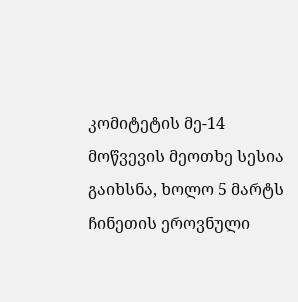კომიტეტის მე-14 მოწვევის მეოთხე სესია გაიხსნა, ხოლო 5 მარტს ჩინეთის ეროვნული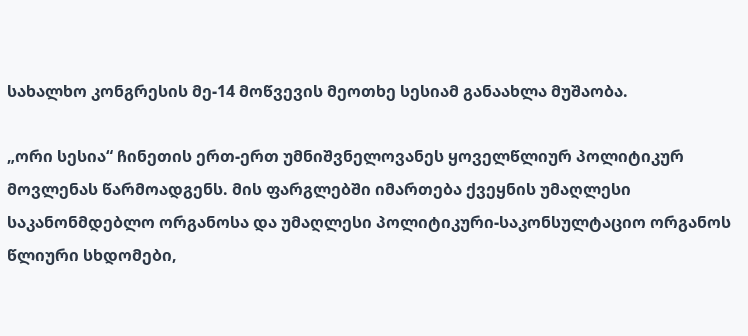სახალხო კონგრესის მე-14 მოწვევის მეოთხე სესიამ განაახლა მუშაობა.

„ორი სესია“ ჩინეთის ერთ-ერთ უმნიშვნელოვანეს ყოველწლიურ პოლიტიკურ მოვლენას წარმოადგენს. მის ფარგლებში იმართება ქვეყნის უმაღლესი საკანონმდებლო ორგანოსა და უმაღლესი პოლიტიკური-საკონსულტაციო ორგანოს წლიური სხდომები,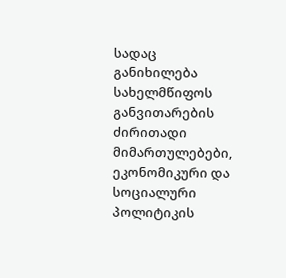სადაც განიხილება სახელმწიფოს განვითარების ძირითადი მიმართულებები, ეკონომიკური და სოციალური პოლიტიკის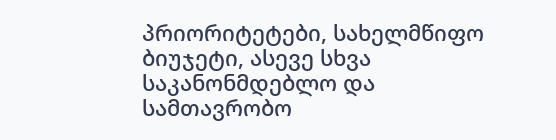პრიორიტეტები, სახელმწიფო ბიუჯეტი, ასევე სხვა საკანონმდებლო და სამთავრობო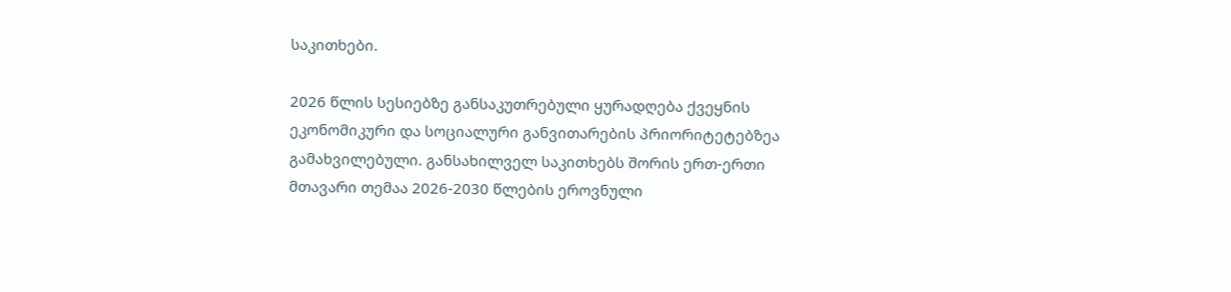საკითხები.

2026 წლის სესიებზე განსაკუთრებული ყურადღება ქვეყნის ეკონომიკური და სოციალური განვითარების პრიორიტეტებზეა გამახვილებული. განსახილველ საკითხებს შორის ერთ-ერთი მთავარი თემაა 2026-2030 წლების ეროვნული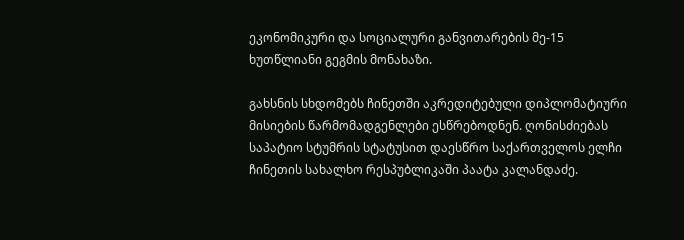ეკონომიკური და სოციალური განვითარების მე-15 ხუთწლიანი გეგმის მონახაზი.

გახსნის სხდომებს ჩინეთში აკრედიტებული დიპლომატიური მისიების წარმომადგენლები ესწრებოდნენ. ღონისძიებას საპატიო სტუმრის სტატუსით დაესწრო საქართველოს ელჩი ჩინეთის სახალხო რესპუბლიკაში პაატა კალანდაძე.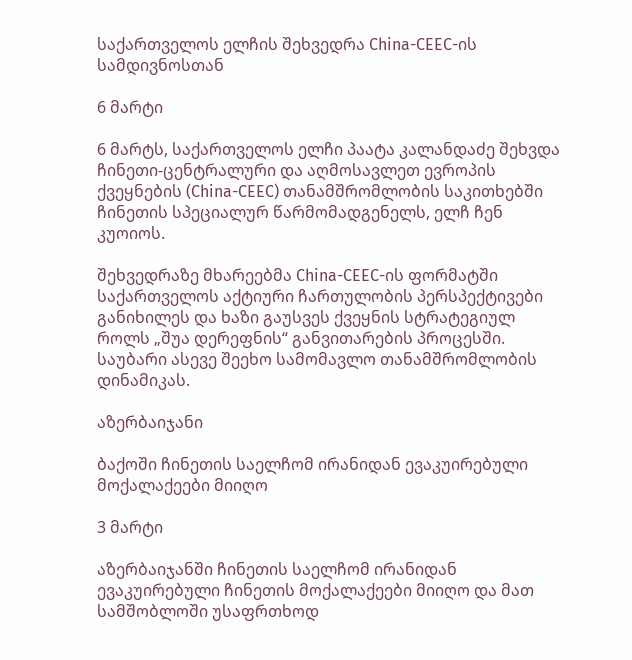საქართველოს ელჩის შეხვედრა China-CEEC-ის სამდივნოსთან

6 მარტი

6 მარტს, საქართველოს ელჩი პაატა კალანდაძე შეხვდა ჩინეთი-ცენტრალური და აღმოსავლეთ ევროპის ქვეყნების (China-CEEC) თანამშრომლობის საკითხებში ჩინეთის სპეციალურ წარმომადგენელს, ელჩ ჩენ კუოიოს.

შეხვედრაზე მხარეებმა China-CEEC-ის ფორმატში საქართველოს აქტიური ჩართულობის პერსპექტივები განიხილეს და ხაზი გაუსვეს ქვეყნის სტრატეგიულ როლს „შუა დერეფნის“ განვითარების პროცესში. საუბარი ასევე შეეხო სამომავლო თანამშრომლობის დინამიკას.

აზერბაიჯანი

ბაქოში ჩინეთის საელჩომ ირანიდან ევაკუირებული მოქალაქეები მიიღო

3 მარტი

აზერბაიჯანში ჩინეთის საელჩომ ირანიდან ევაკუირებული ჩინეთის მოქალაქეები მიიღო და მათ სამშობლოში უსაფრთხოდ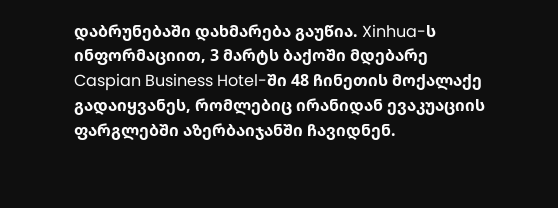დაბრუნებაში დახმარება გაუწია. Xinhua-ს ინფორმაციით, 3 მარტს ბაქოში მდებარე Caspian Business Hotel-ში 48 ჩინეთის მოქალაქე გადაიყვანეს, რომლებიც ირანიდან ევაკუაციის ფარგლებში აზერბაიჯანში ჩავიდნენ.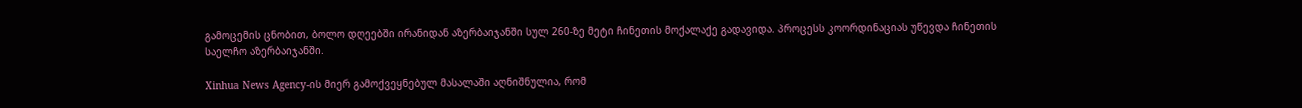გამოცემის ცნობით, ბოლო დღეებში ირანიდან აზერბაიჯანში სულ 260-ზე მეტი ჩინეთის მოქალაქე გადავიდა. პროცესს კოორდინაციას უწევდა ჩინეთის საელჩო აზერბაიჯანში.

Xinhua News Agency-ის მიერ გამოქვეყნებულ მასალაში აღნიშნულია, რომ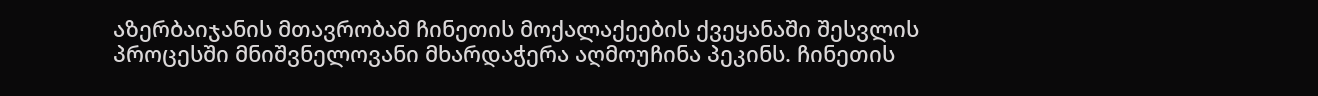აზერბაიჯანის მთავრობამ ჩინეთის მოქალაქეების ქვეყანაში შესვლის პროცესში მნიშვნელოვანი მხარდაჭერა აღმოუჩინა პეკინს. ჩინეთის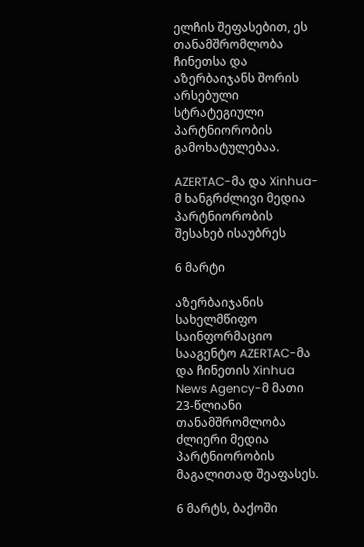ელჩის შეფასებით, ეს თანამშრომლობა ჩინეთსა და აზერბაიჯანს შორის არსებული სტრატეგიული პარტნიორობის გამოხატულებაა.

AZERTAC-მა და Xinhua-მ ხანგრძლივი მედია პარტნიორობის შესახებ ისაუბრეს

6 მარტი

აზერბაიჯანის სახელმწიფო საინფორმაციო სააგენტო AZERTAC-მა და ჩინეთის Xinhua News Agency-მ მათი 23-წლიანი თანამშრომლობა ძლიერი მედია პარტნიორობის მაგალითად შეაფასეს.

6 მარტს, ბაქოში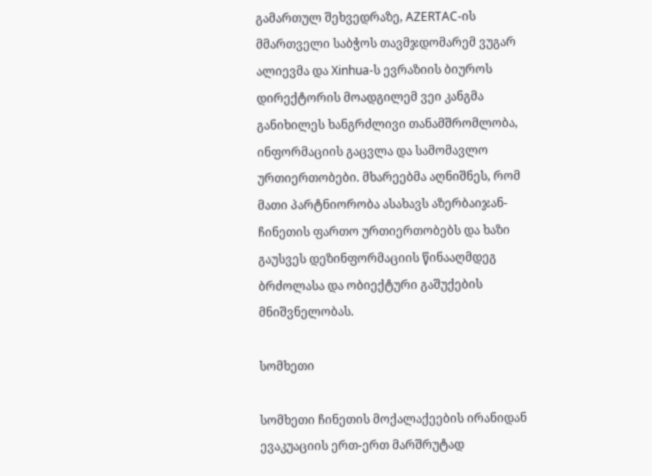გამართულ შეხვედრაზე, AZERTAC-ის მმართველი საბჭოს თავმჯდომარემ ვუგარ ალიევმა და Xinhua-ს ევრაზიის ბიუროს დირექტორის მოადგილემ ვეი კანგმა განიხილეს ხანგრძლივი თანამშრომლობა, ინფორმაციის გაცვლა და სამომავლო ურთიერთობები. მხარეებმა აღნიშნეს, რომ მათი პარტნიორობა ასახავს აზერბაიჯან-ჩინეთის ფართო ურთიერთობებს და ხაზი გაუსვეს დეზინფორმაციის წინააღმდეგ ბრძოლასა და ობიექტური გაშუქების მნიშვნელობას.

სომხეთი

სომხეთი ჩინეთის მოქალაქეების ირანიდან ევაკუაციის ერთ-ერთ მარშრუტად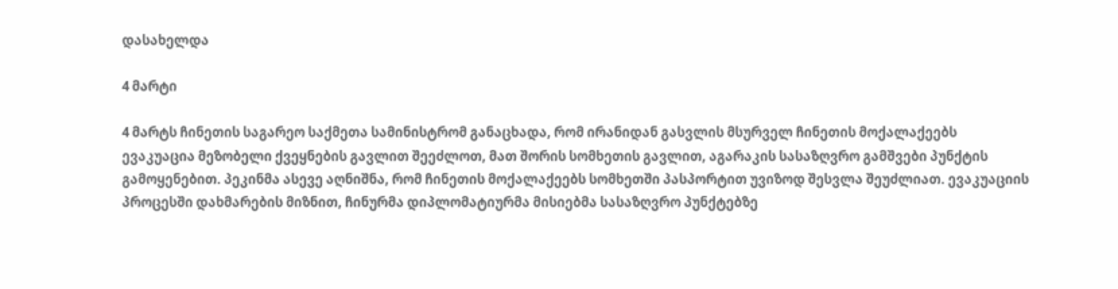დასახელდა

4 მარტი

4 მარტს ჩინეთის საგარეო საქმეთა სამინისტრომ განაცხადა, რომ ირანიდან გასვლის მსურველ ჩინეთის მოქალაქეებს ევაკუაცია მეზობელი ქვეყნების გავლით შეეძლოთ, მათ შორის სომხეთის გავლით, აგარაკის სასაზღვრო გამშვები პუნქტის გამოყენებით. პეკინმა ასევე აღნიშნა, რომ ჩინეთის მოქალაქეებს სომხეთში პასპორტით უვიზოდ შესვლა შეუძლიათ. ევაკუაციის პროცესში დახმარების მიზნით, ჩინურმა დიპლომატიურმა მისიებმა სასაზღვრო პუნქტებზე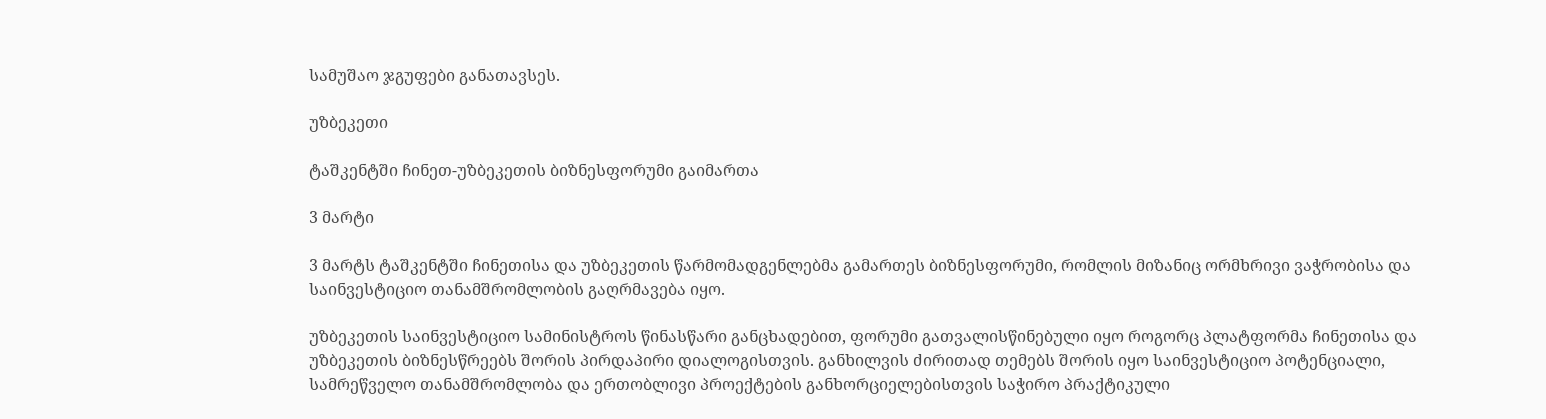სამუშაო ჯგუფები განათავსეს.

უზბეკეთი

ტაშკენტში ჩინეთ-უზბეკეთის ბიზნესფორუმი გაიმართა

3 მარტი

3 მარტს ტაშკენტში ჩინეთისა და უზბეკეთის წარმომადგენლებმა გამართეს ბიზნესფორუმი, რომლის მიზანიც ორმხრივი ვაჭრობისა და საინვესტიციო თანამშრომლობის გაღრმავება იყო.

უზბეკეთის საინვესტიციო სამინისტროს წინასწარი განცხადებით, ფორუმი გათვალისწინებული იყო როგორც პლატფორმა ჩინეთისა და უზბეკეთის ბიზნესწრეებს შორის პირდაპირი დიალოგისთვის. განხილვის ძირითად თემებს შორის იყო საინვესტიციო პოტენციალი, სამრეწველო თანამშრომლობა და ერთობლივი პროექტების განხორციელებისთვის საჭირო პრაქტიკული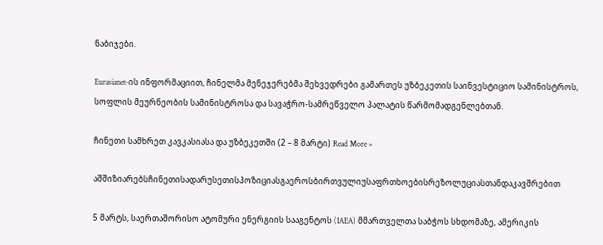ნაბიჯები.

Eurasianet-ის ინფორმაციით, ჩინელმა მენეჯერებმა შეხვედრები გამართეს უზბეკეთის საინვესტიციო სამინისტროს, სოფლის მეურნეობის სამინისტროსა და სავაჭრო-სამრეწველო პალატის წარმომადგენლებთან.

ჩინეთი სამხრეთ კავკასიასა და უზბეკეთში (2 – 8 მარტი) Read More »

აშშიზიარებსჩინეთისადარუსეთისპოზიციასგაეროსბირთვულიუსაფრთხოებისრეზოლუციასთანდაკავშრებით

5 მარტს, საერთაშორისო ატომური ენერგიის სააგენტოს (IAEA) მმართველთა საბჭოს სხდომაზე, ამერიკის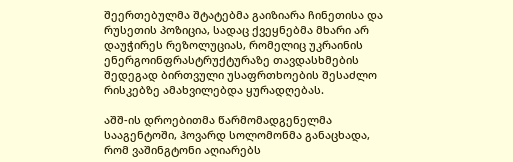შეერთებულმა შტატებმა გაიზიარა ჩინეთისა და რუსეთის პოზიცია, სადაც ქვეყნებმა მხარი არ დაუჭირეს რეზოლუციას, რომელიც უკრაინის ენერგოინფრასტრუქტურაზე თავდასხმების შედეგად ბირთვული უსაფრთხოების შესაძლო რისკებზე ამახვილებდა ყურადღებას.

აშშ-ის დროებითმა წარმომადგენელმა სააგენტოში, ჰოვარდ სოლომონმა განაცხადა, რომ ვაშინგტონი აღიარებს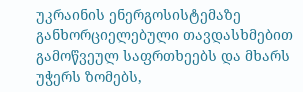უკრაინის ენერგოსისტემაზე განხორციელებული თავდასხმებით გამოწვეულ საფრთხეებს და მხარს უჭერს ზომებს,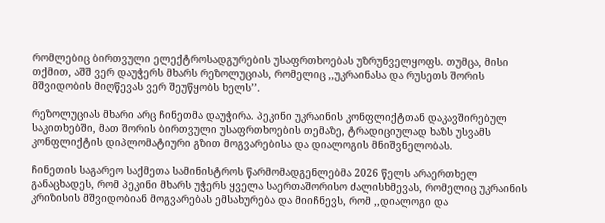რომლებიც ბირთვული ელექტროსადგურების უსაფრთხოებას უზრუნველყოფს. თუმცა, მისი თქმით, აშშ ვერ დაუჭერს მხარს რეზოლუციას, რომელიც ,,უკრაინასა და რუსეთს შორის მშვიდობის მიღწევას ვერ შეუწყობს ხელს’’.

რეზოლუციას მხარი არც ჩინეთმა დაუჭირა. პეკინი უკრაინის კონფლიქტთან დაკავშირებულ საკითხებში, მათ შორის ბირთვული უსაფრთხოების თემაზე, ტრადიციულად ხაზს უსვამს კონფლიქტის დიპლომატიური გზით მოგვარებისა და დიალოგის მნიშვნელობას.

ჩინეთის საგარეო საქმეთა სამინისტროს წარმომადგენლებმა 2026 წელს არაერთხელ განაცხადეს, რომ პეკინი მხარს უჭერს ყველა საერთაშორისო ძალისხმევას, რომელიც უკრაინის კრიზისის მშვიდობიან მოგვარებას ემსახურება და მიიჩნევს, რომ ,,დიალოგი და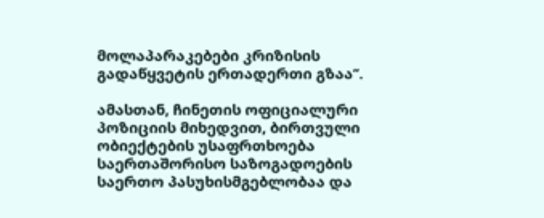მოლაპარაკებები კრიზისის გადაწყვეტის ერთადერთი გზაა’’.

ამასთან, ჩინეთის ოფიციალური პოზიციის მიხედვით, ბირთვული ობიექტების უსაფრთხოება საერთაშორისო საზოგადოების საერთო პასუხისმგებლობაა და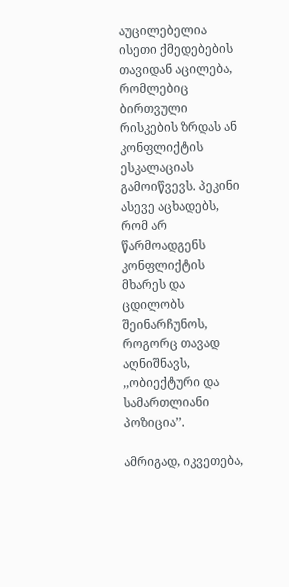აუცილებელია ისეთი ქმედებების თავიდან აცილება, რომლებიც ბირთვული რისკების ზრდას ან კონფლიქტის ესკალაციას გამოიწვევს. პეკინი ასევე აცხადებს, რომ არ წარმოადგენს კონფლიქტის მხარეს და ცდილობს შეინარჩუნოს, როგორც თავად აღნიშნავს, ,,ობიექტური და სამართლიანი პოზიცია’’.

ამრიგად, იკვეთება,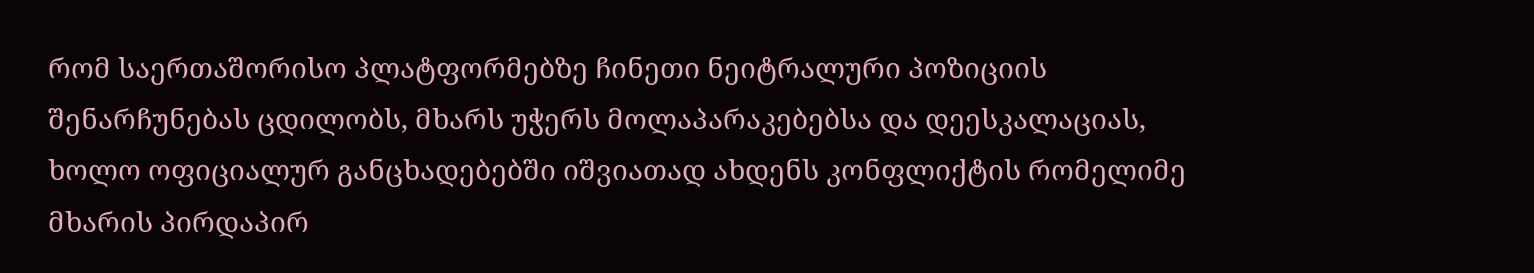რომ საერთაშორისო პლატფორმებზე ჩინეთი ნეიტრალური პოზიციის შენარჩუნებას ცდილობს, მხარს უჭერს მოლაპარაკებებსა და დეესკალაციას, ხოლო ოფიციალურ განცხადებებში იშვიათად ახდენს კონფლიქტის რომელიმე მხარის პირდაპირ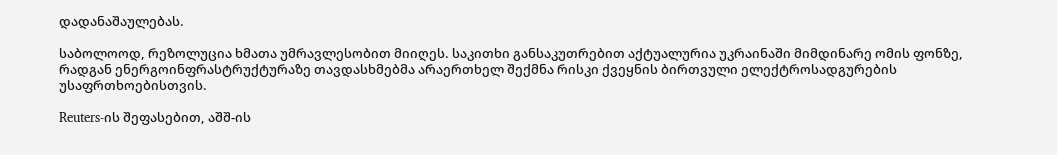დადანაშაულებას.

საბოლოოდ, რეზოლუცია ხმათა უმრავლესობით მიიღეს. საკითხი განსაკუთრებით აქტუალურია უკრაინაში მიმდინარე ომის ფონზე, რადგან ენერგოინფრასტრუქტურაზე თავდასხმებმა არაერთხელ შექმნა რისკი ქვეყნის ბირთვული ელექტროსადგურების უსაფრთხოებისთვის.

Reuters-ის შეფასებით, აშშ-ის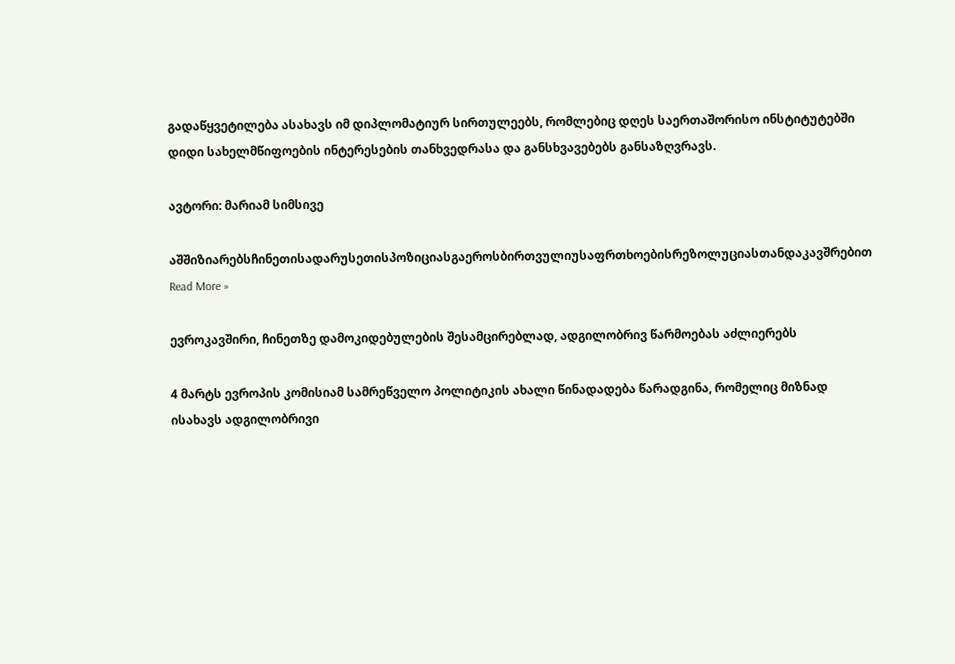გადაწყვეტილება ასახავს იმ დიპლომატიურ სირთულეებს, რომლებიც დღეს საერთაშორისო ინსტიტუტებში დიდი სახელმწიფოების ინტერესების თანხვედრასა და განსხვავებებს განსაზღვრავს.

ავტორი: მარიამ სიმსივე

აშშიზიარებსჩინეთისადარუსეთისპოზიციასგაეროსბირთვულიუსაფრთხოებისრეზოლუციასთანდაკავშრებით Read More »

ევროკავშირი, ჩინეთზე დამოკიდებულების შესამცირებლად, ადგილობრივ წარმოებას აძლიერებს

4 მარტს ევროპის კომისიამ სამრეწველო პოლიტიკის ახალი წინადადება წარადგინა, რომელიც მიზნად ისახავს ადგილობრივი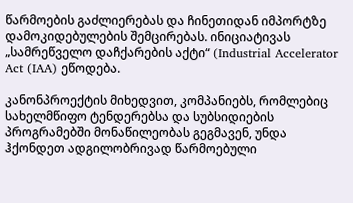წარმოების გაძლიერებას და ჩინეთიდან იმპორტზე დამოკიდებულების შემცირებას. ინიციატივას „სამრეწველო დაჩქარების აქტი“ (Industrial Accelerator Act (IAA) ეწოდება.

კანონპროექტის მიხედვით, კომპანიებს, რომლებიც სახელმწიფო ტენდერებსა და სუბსიდიების პროგრამებში მონაწილეობას გეგმავენ, უნდა ჰქონდეთ ადგილობრივად წარმოებული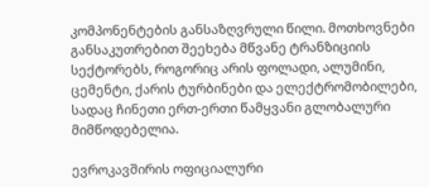კომპონენტების განსაზღვრული წილი. მოთხოვნები განსაკუთრებით შეეხება მწვანე ტრანზიციის სექტორებს, როგორიც არის ფოლადი, ალუმინი, ცემენტი, ქარის ტურბინები და ელექტრომობილები, სადაც ჩინეთი ერთ-ერთი წამყვანი გლობალური მიმწოდებელია.

ევროკავშირის ოფიციალური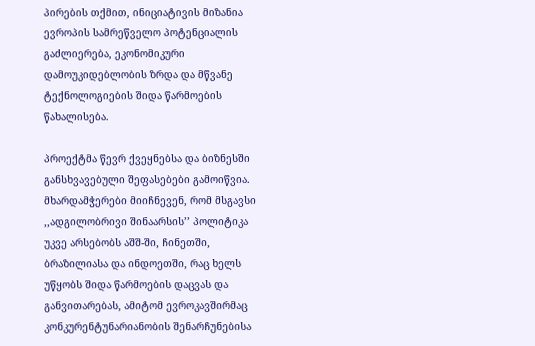პირების თქმით, ინიციატივის მიზანია ევროპის სამრეწველო პოტენციალის გაძლიერება, ეკონომიკური დამოუკიდებლობის ზრდა და მწვანე ტექნოლოგიების შიდა წარმოების წახალისება.

პროექტმა წევრ ქვეყნებსა და ბიზნესში განსხვავებული შეფასებები გამოიწვია. მხარდამჭერები მიიჩნევენ, რომ მსგავსი ,,ადგილობრივი შინაარსის’’ პოლიტიკა უკვე არსებობს აშშ-ში, ჩინეთში, ბრაზილიასა და ინდოეთში, რაც ხელს უწყობს შიდა წარმოების დაცვას და განვითარებას, ამიტომ ევროკავშირმაც კონკურენტუნარიანობის შენარჩუნებისა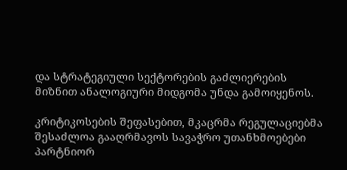და სტრატეგიული სექტორების გაძლიერების მიზნით ანალოგიური მიდგომა უნდა გამოიყენოს.

კრიტიკოსების შეფასებით, მკაცრმა რეგულაციებმა შესაძლოა გააღრმავოს სავაჭრო უთანხმოებები პარტნიორ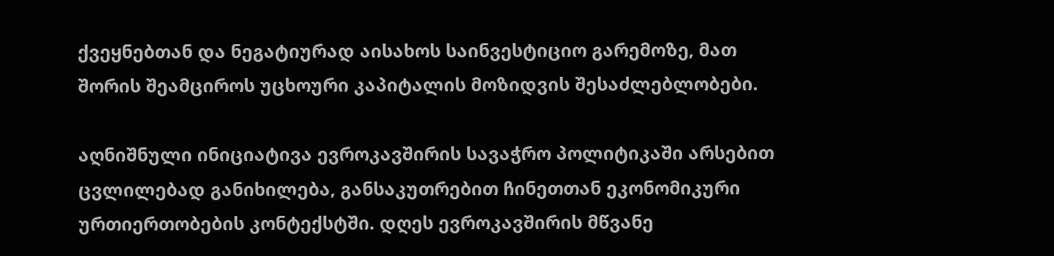ქვეყნებთან და ნეგატიურად აისახოს საინვესტიციო გარემოზე, მათ შორის შეამციროს უცხოური კაპიტალის მოზიდვის შესაძლებლობები.

აღნიშნული ინიციატივა ევროკავშირის სავაჭრო პოლიტიკაში არსებით ცვლილებად განიხილება, განსაკუთრებით ჩინეთთან ეკონომიკური ურთიერთობების კონტექსტში. დღეს ევროკავშირის მწვანე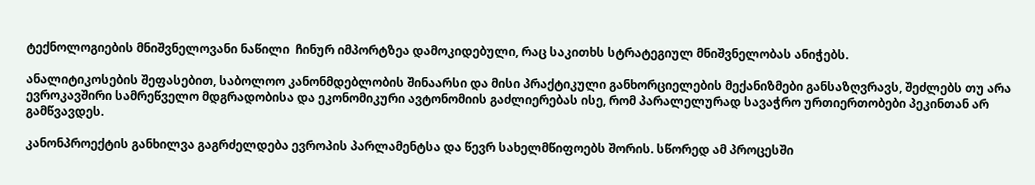ტექნოლოგიების მნიშვნელოვანი ნაწილი  ჩინურ იმპორტზეა დამოკიდებული, რაც საკითხს სტრატეგიულ მნიშვნელობას ანიჭებს.

ანალიტიკოსების შეფასებით, საბოლოო კანონმდებლობის შინაარსი და მისი პრაქტიკული განხორციელების მექანიზმები განსაზღვრავს, შეძლებს თუ არა ევროკავშირი სამრეწველო მდგრადობისა და ეკონომიკური ავტონომიის გაძლიერებას ისე, რომ პარალელურად სავაჭრო ურთიერთობები პეკინთან არ გამწვავდეს.

კანონპროექტის განხილვა გაგრძელდება ევროპის პარლამენტსა და წევრ სახელმწიფოებს შორის. სწორედ ამ პროცესში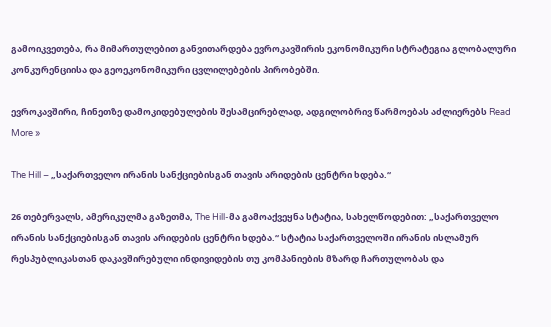გამოიკვეთება, რა მიმართულებით განვითარდება ევროკავშირის ეკონომიკური სტრატეგია გლობალური კონკურენციისა და გეოეკონომიკური ცვლილებების პირობებში.

ევროკავშირი, ჩინეთზე დამოკიდებულების შესამცირებლად, ადგილობრივ წარმოებას აძლიერებს Read More »

The Hill – „საქართველო ირანის სანქციებისგან თავის არიდების ცენტრი ხდება.“

26 თებერვალს, ამერიკულმა გაზეთმა, The Hill-მა გამოაქვეყნა სტატია, სახელწოდებით: „საქართველო ირანის სანქციებისგან თავის არიდების ცენტრი ხდება.“ სტატია საქართველოში ირანის ისლამურ რესპუბლიკასთან დაკავშირებული ინდივიდების თუ კომპანიების მზარდ ჩართულობას და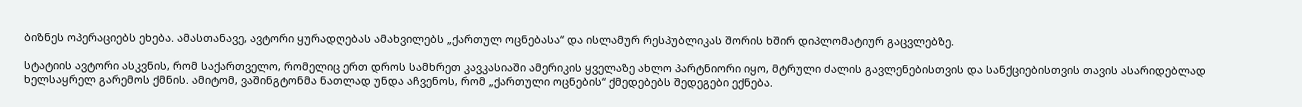ბიზნეს ოპერაციებს ეხება. ამასთანავე, ავტორი ყურადღებას ამახვილებს „ქართულ ოცნებასა“ და ისლამურ რესპუბლიკას შორის ხშირ დიპლომატიურ გაცვლებზე.

სტატიის ავტორი ასკვნის, რომ საქართველო, რომელიც ერთ დროს სამხრეთ კავკასიაში ამერიკის ყველაზე ახლო პარტნიორი იყო, მტრული ძალის გავლენებისთვის და სანქციებისთვის თავის ასარიდებლად ხელსაყრელ გარემოს ქმნის. ამიტომ, ვაშინგტონმა ნათლად უნდა აჩვენოს, რომ „ქართული ოცნების“ ქმედებებს შედეგები ექნება.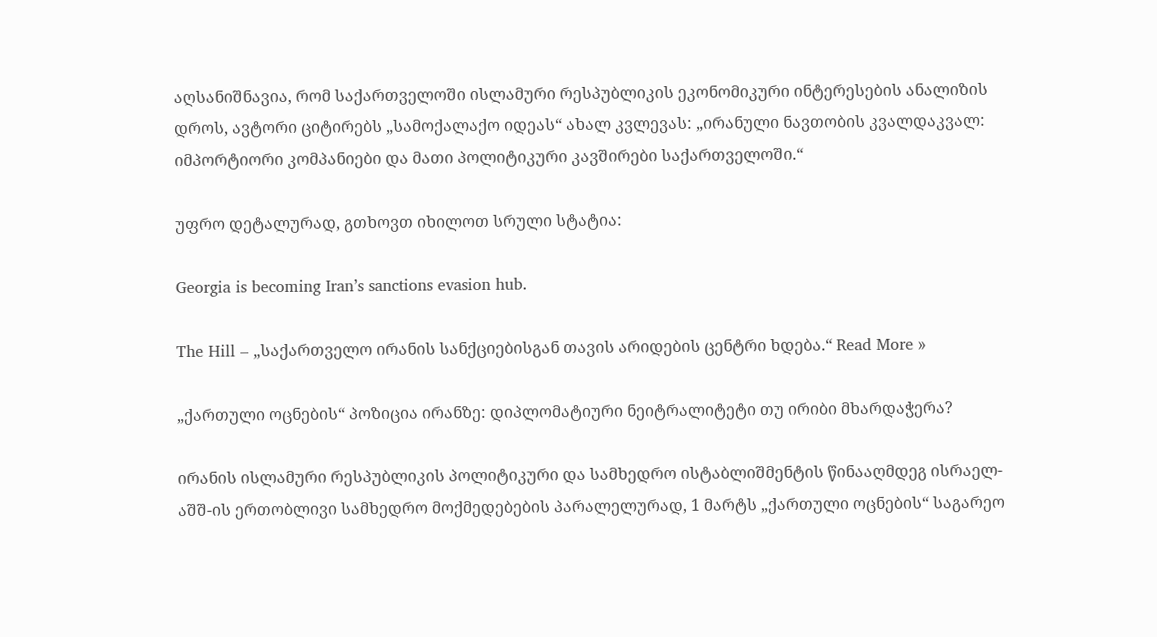აღსანიშნავია, რომ საქართველოში ისლამური რესპუბლიკის ეკონომიკური ინტერესების ანალიზის დროს, ავტორი ციტირებს „სამოქალაქო იდეას“ ახალ კვლევას: „ირანული ნავთობის კვალდაკვალ: იმპორტიორი კომპანიები და მათი პოლიტიკური კავშირები საქართველოში.“

უფრო დეტალურად, გთხოვთ იხილოთ სრული სტატია:

Georgia is becoming Iran’s sanctions evasion hub.

The Hill – „საქართველო ირანის სანქციებისგან თავის არიდების ცენტრი ხდება.“ Read More »

„ქართული ოცნების“ პოზიცია ირანზე: დიპლომატიური ნეიტრალიტეტი თუ ირიბი მხარდაჭერა?

ირანის ისლამური რესპუბლიკის პოლიტიკური და სამხედრო ისტაბლიშმენტის წინააღმდეგ ისრაელ-აშშ-ის ერთობლივი სამხედრო მოქმედებების პარალელურად, 1 მარტს „ქართული ოცნების“ საგარეო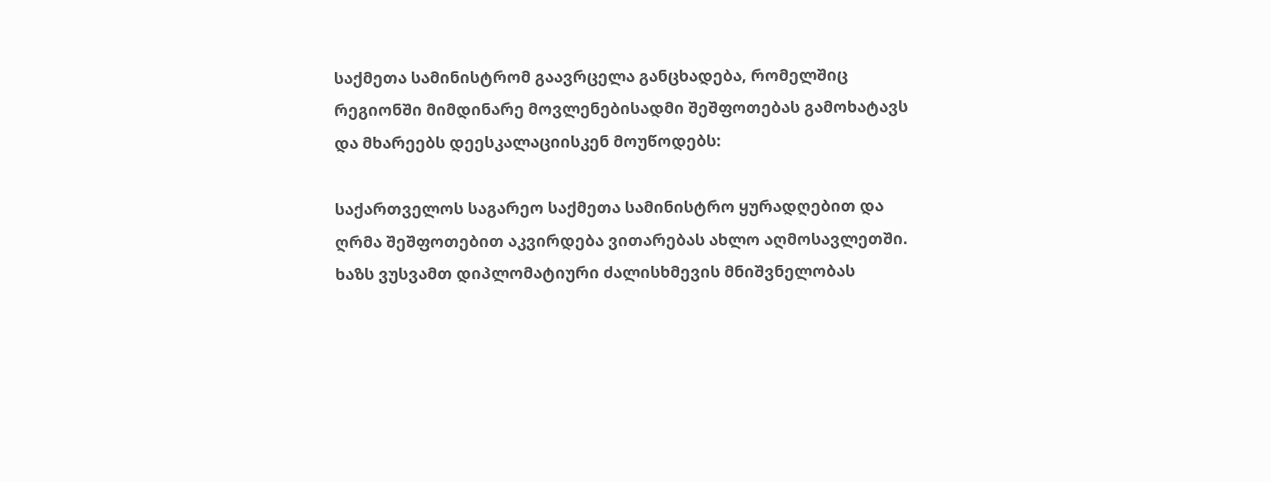საქმეთა სამინისტრომ გაავრცელა განცხადება, რომელშიც რეგიონში მიმდინარე მოვლენებისადმი შეშფოთებას გამოხატავს და მხარეებს დეესკალაციისკენ მოუწოდებს:

საქართველოს საგარეო საქმეთა სამინისტრო ყურადღებით და ღრმა შეშფოთებით აკვირდება ვითარებას ახლო აღმოსავლეთში. ხაზს ვუსვამთ დიპლომატიური ძალისხმევის მნიშვნელობას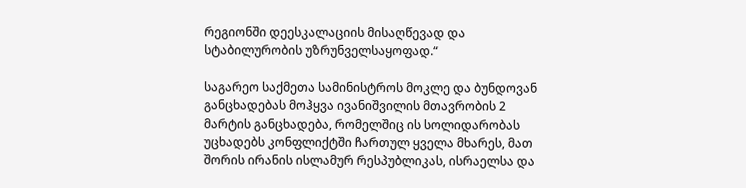რეგიონში დეესკალაციის მისაღწევად და სტაბილურობის უზრუნველსაყოფად.“

საგარეო საქმეთა სამინისტროს მოკლე და ბუნდოვან განცხადებას მოჰყვა ივანიშვილის მთავრობის 2 მარტის განცხადება, რომელშიც ის სოლიდარობას უცხადებს კონფლიქტში ჩართულ ყველა მხარეს, მათ შორის ირანის ისლამურ რესპუბლიკას, ისრაელსა და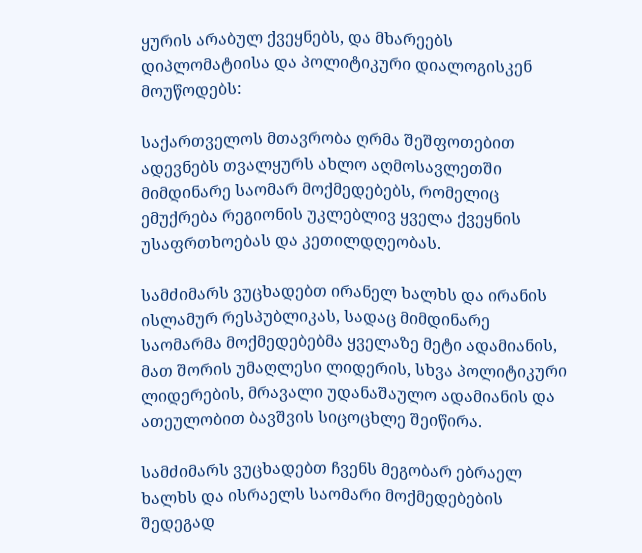ყურის არაბულ ქვეყნებს, და მხარეებს დიპლომატიისა და პოლიტიკური დიალოგისკენ მოუწოდებს:

საქართველოს მთავრობა ღრმა შეშფოთებით ადევნებს თვალყურს ახლო აღმოსავლეთში მიმდინარე საომარ მოქმედებებს, რომელიც ემუქრება რეგიონის უკლებლივ ყველა ქვეყნის უსაფრთხოებას და კეთილდღეობას.

სამძიმარს ვუცხადებთ ირანელ ხალხს და ირანის ისლამურ რესპუბლიკას, სადაც მიმდინარე საომარმა მოქმედებებმა ყველაზე მეტი ადამიანის, მათ შორის უმაღლესი ლიდერის, სხვა პოლიტიკური ლიდერების, მრავალი უდანაშაულო ადამიანის და ათეულობით ბავშვის სიცოცხლე შეიწირა.

სამძიმარს ვუცხადებთ ჩვენს მეგობარ ებრაელ ხალხს და ისრაელს საომარი მოქმედებების შედეგად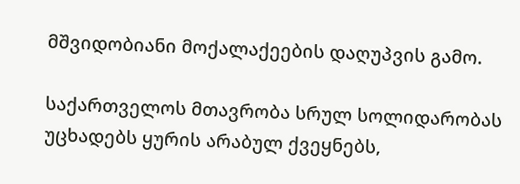მშვიდობიანი მოქალაქეების დაღუპვის გამო.

საქართველოს მთავრობა სრულ სოლიდარობას უცხადებს ყურის არაბულ ქვეყნებს,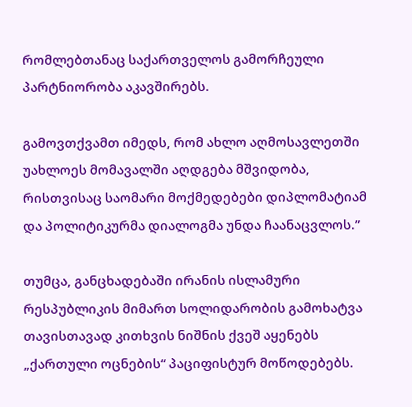რომლებთანაც საქართველოს გამორჩეული პარტნიორობა აკავშირებს.

გამოვთქვამთ იმედს, რომ ახლო აღმოსავლეთში უახლოეს მომავალში აღდგება მშვიდობა, რისთვისაც საომარი მოქმედებები დიპლომატიამ და პოლიტიკურმა დიალოგმა უნდა ჩაანაცვლოს.”

თუმცა, განცხადებაში ირანის ისლამური რესპუბლიკის მიმართ სოლიდარობის გამოხატვა თავისთავად კითხვის ნიშნის ქვეშ აყენებს „ქართული ოცნების“ პაციფისტურ მოწოდებებს.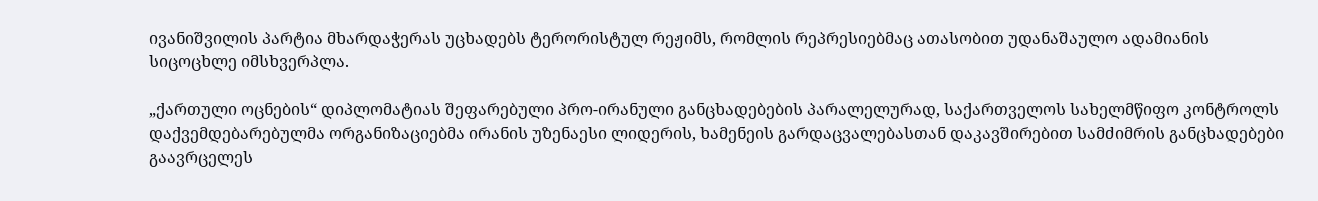ივანიშვილის პარტია მხარდაჭერას უცხადებს ტერორისტულ რეჟიმს, რომლის რეპრესიებმაც ათასობით უდანაშაულო ადამიანის სიცოცხლე იმსხვერპლა.

„ქართული ოცნების“ დიპლომატიას შეფარებული პრო-ირანული განცხადებების პარალელურად, საქართველოს სახელმწიფო კონტროლს დაქვემდებარებულმა ორგანიზაციებმა ირანის უზენაესი ლიდერის, ხამენეის გარდაცვალებასთან დაკავშირებით სამძიმრის განცხადებები გაავრცელეს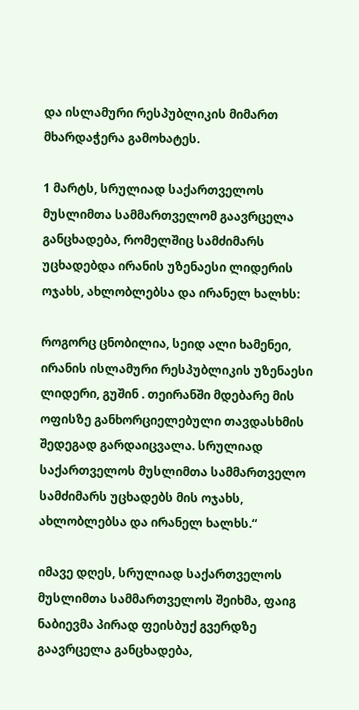და ისლამური რესპუბლიკის მიმართ მხარდაჭერა გამოხატეს.

1 მარტს, სრულიად საქართველოს მუსლიმთა სამმართველომ გაავრცელა განცხადება, რომელშიც სამძიმარს უცხადებდა ირანის უზენაესი ლიდერის ოჯახს, ახლობლებსა და ირანელ ხალხს:

როგორც ცნობილია, სეიდ ალი ხამენეი, ირანის ისლამური რესპუბლიკის უზენაესი ლიდერი, გუშინ . თეირანში მდებარე მის ოფისზე განხორციელებული თავდასხმის შედეგად გარდაიცვალა. სრულიად საქართველოს მუსლიმთა სამმართველო სამძიმარს უცხადებს მის ოჯახს, ახლობლებსა და ირანელ ხალხს.“

იმავე დღეს, სრულიად საქართველოს მუსლიმთა სამმართველოს შეიხმა, ფაიგ ნაბიევმა პირად ფეისბუქ გვერდზე გაავრცელა განცხადება,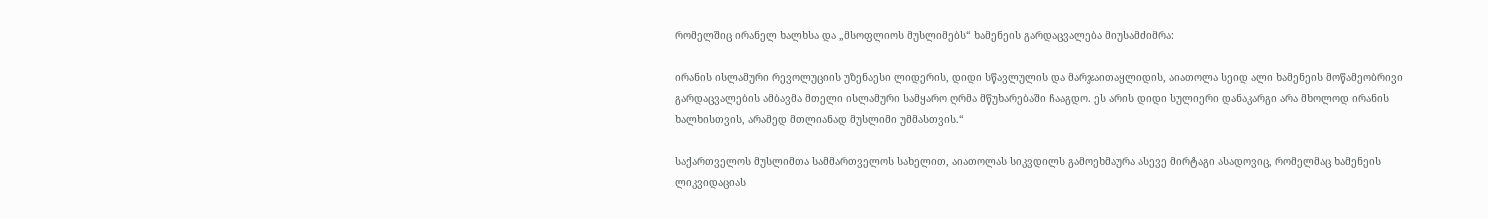რომელშიც ირანელ ხალხსა და „მსოფლიოს მუსლიმებს“ ხამენეის გარდაცვალება მიუსამძიმრა:

ირანის ისლამური რევოლუციის უზენაესი ლიდერის, დიდი სწავლულის და მარჯაითაყლიდის, აიათოლა სეიდ ალი ხამენეის მოწამეობრივი გარდაცვალების ამბავმა მთელი ისლამური სამყარო ღრმა მწუხარებაში ჩააგდო. ეს არის დიდი სულიერი დანაკარგი არა მხოლოდ ირანის ხალხისთვის, არამედ მთლიანად მუსლიმი უმმასთვის.“

საქართველოს მუსლიმთა სამმართველოს სახელით, აიათოლას სიკვდილს გამოეხმაურა ასევე მირტაგი ასადოვიც, რომელმაც ხამენეის ლიკვიდაციას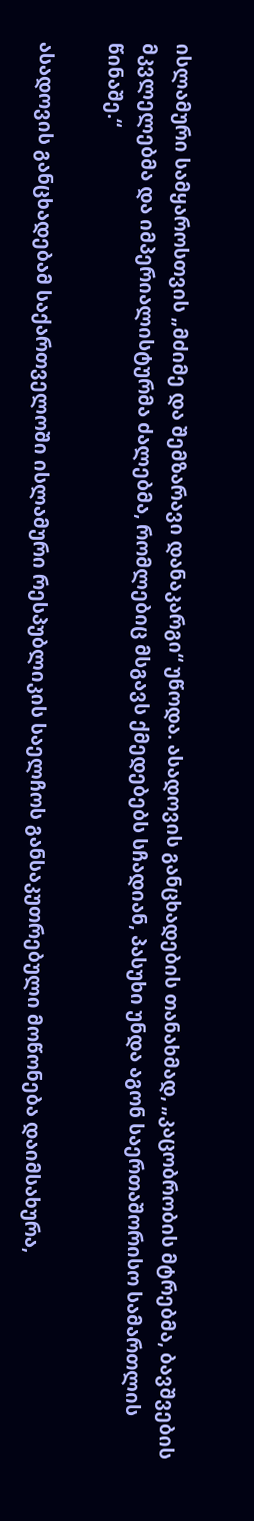ისლამური სამყაროსთვის „მძიმე და შემზარავი დანაკარგი“ უწოდა. ასადოვის განცხადების თანახმად, „კაცობრობის მტრებმა, ბავშვების მკვლელებმა და იმპერიალისტურმა ძალებმა, რომლებიც მსგავს ქმედებებს სჩადიან, პასუხი უნდა აგონ საერთაშორისო სამართლის წინაშე.“

ასადოვის განცხადებამ საქართველოში ისლამური რესპუბლიკის საელჩოს განსაკუთრებული მოწონება დაიმსახურა,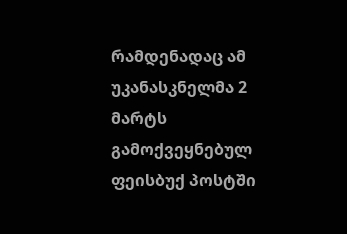რამდენადაც ამ უკანასკნელმა 2 მარტს გამოქვეყნებულ ფეისბუქ პოსტში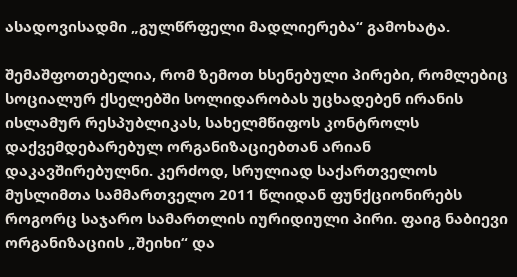ასადოვისადმი „გულწრფელი მადლიერება“ გამოხატა.

შემაშფოთებელია, რომ ზემოთ ხსენებული პირები, რომლებიც სოციალურ ქსელებში სოლიდარობას უცხადებენ ირანის ისლამურ რესპუბლიკას, სახელმწიფოს კონტროლს დაქვემდებარებულ ორგანიზაციებთან არიან დაკავშირებულნი. კერძოდ, სრულიად საქართველოს მუსლიმთა სამმართველო 2011 წლიდან ფუნქციონირებს როგორც საჯარო სამართლის იურიდიული პირი. ფაიგ ნაბიევი ორგანიზაციის „შეიხი“ და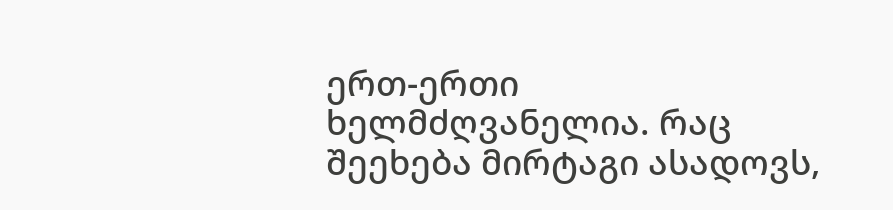ერთ-ერთი ხელმძღვანელია. რაც შეეხება მირტაგი ასადოვს,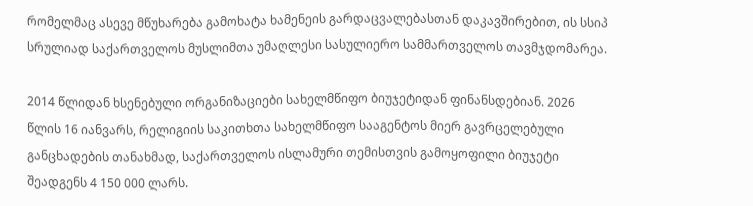რომელმაც ასევე მწუხარება გამოხატა ხამენეის გარდაცვალებასთან დაკავშირებით, ის სსიპ სრულიად საქართველოს მუსლიმთა უმაღლესი სასულიერო სამმართველოს თავმჯდომარეა.

2014 წლიდან ხსენებული ორგანიზაციები სახელმწიფო ბიუჯეტიდან ფინანსდებიან. 2026 წლის 16 იანვარს, რელიგიის საკითხთა სახელმწიფო სააგენტოს მიერ გავრცელებული განცხადების თანახმად, საქართველოს ისლამური თემისთვის გამოყოფილი ბიუჯეტი შეადგენს 4 150 000 ლარს.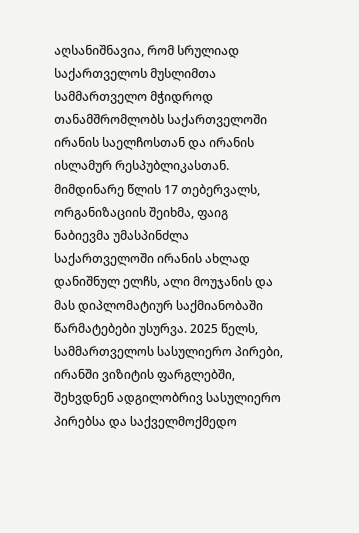აღსანიშნავია, რომ სრულიად საქართველოს მუსლიმთა სამმართველო მჭიდროდ თანამშრომლობს საქართველოში ირანის საელჩოსთან და ირანის ისლამურ რესპუბლიკასთან. მიმდინარე წლის 17 თებერვალს, ორგანიზაციის შეიხმა, ფაიგ ნაბიევმა უმასპინძლა საქართველოში ირანის ახლად დანიშნულ ელჩს, ალი მოუჯანის და მას დიპლომატიურ საქმიანობაში წარმატებები უსურვა. 2025 წელს, სამმართველოს სასულიერო პირები, ირანში ვიზიტის ფარგლებში, შეხვდნენ ადგილობრივ სასულიერო პირებსა და საქველმოქმედო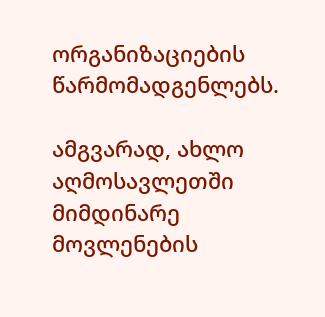ორგანიზაციების წარმომადგენლებს.

ამგვარად, ახლო აღმოსავლეთში მიმდინარე მოვლენების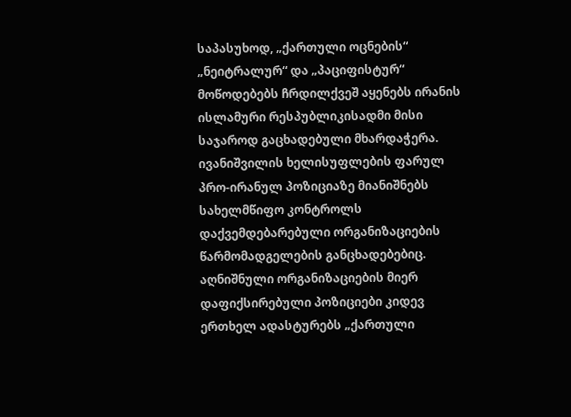საპასუხოდ, „ქართული ოცნების“ „ნეიტრალურ“ და „პაციფისტურ“ მოწოდებებს ჩრდილქვეშ აყენებს ირანის ისლამური რესპუბლიკისადმი მისი საჯაროდ გაცხადებული მხარდაჭერა. ივანიშვილის ხელისუფლების ფარულ პრო-ირანულ პოზიციაზე მიანიშნებს სახელმწიფო კონტროლს დაქვემდებარებული ორგანიზაციების წარმომადგელების განცხადებებიც. აღნიშნული ორგანიზაციების მიერ დაფიქსირებული პოზიციები კიდევ ერთხელ ადასტურებს „ქართული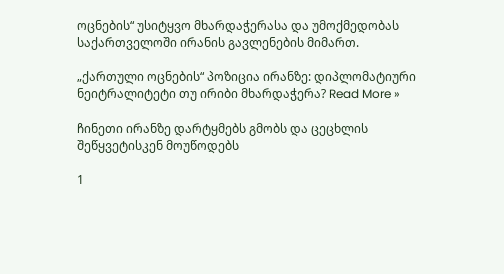ოცნების“ უსიტყვო მხარდაჭერასა და უმოქმედობას საქართველოში ირანის გავლენების მიმართ.

„ქართული ოცნების“ პოზიცია ირანზე: დიპლომატიური ნეიტრალიტეტი თუ ირიბი მხარდაჭერა? Read More »

ჩინეთი ირანზე დარტყმებს გმობს და ცეცხლის შეწყვეტისკენ მოუწოდებს

1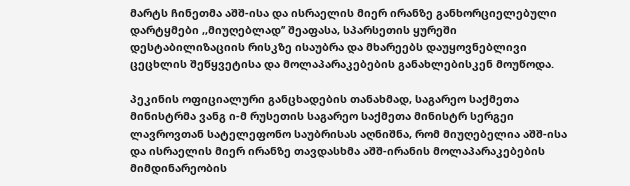მარტს ჩინეთმა აშშ-ისა და ისრაელის მიერ ირანზე განხორციელებული დარტყმები ,,მიუღებლად’’ შეაფასა, სპარსეთის ყურეში დესტაბილიზაციის რისკზე ისაუბრა და მხარეებს დაუყოვნებლივი ცეცხლის შეწყვეტისა და მოლაპარაკებების განახლებისკენ მოუწოდა.

პეკინის ოფიციალური განცხადების თანახმად, საგარეო საქმეთა მინისტრმა ვანგ ი-მ რუსეთის საგარეო საქმეთა მინისტრ სერგეი ლავროვთან სატელეფონო საუბრისას აღნიშნა, რომ მიუღებელია აშშ-ისა და ისრაელის მიერ ირანზე თავდასხმა აშშ-ირანის მოლაპარაკებების მიმდინარეობის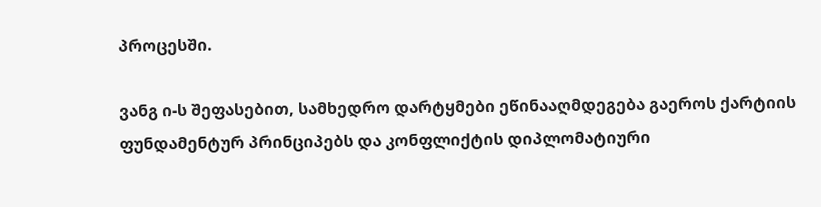პროცესში.

ვანგ ი-ს შეფასებით, სამხედრო დარტყმები ეწინააღმდეგება გაეროს ქარტიის ფუნდამენტურ პრინციპებს და კონფლიქტის დიპლომატიური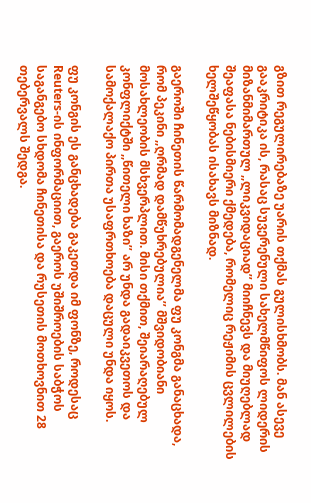გზით რეგულირებაზე უარის თქმას გულისხმობს. მან ასევე გააკრიტიკა ის, რასაც სუვერენული სახელმწიფოს ლიდერის მიზანმიმართულ ,,ლიკვიდაციად’’ მიიჩნევს და მიუღებლად შეაფასა ნებისმიერი ქმედება, რომელიც რეჟიმის ცვლილების ხელშეწყობას ისახავს მიზნად.

გაეროში ჩინეთის წარმომადგენელმა ფუ კონგმა განაცხადა, რომ პეკინი ,,ღრმად დამწუხრებულია’’ მშვიდობიანი მოსახლეობის მსხვერპლით. მისი თქმით, შეიარაღებულ კონფლიქტში ,,წითელი ხაზი’’ არ უნდა გადაიკვეთოს და სამოქალაქო პირთა უსაფრთხოება დაცული უნდა იყოს.

ფუ კონგის ეს განცხადება გაკეთდა იმ ფონზე, როდესაც Reuters-ის ინფორმაციით, გაეროს უშიშროების საბჭოს საგანგებო სხდომა ჩინეთისა და რუსეთის მოთხოვნით 28 თებერვალს შედგა.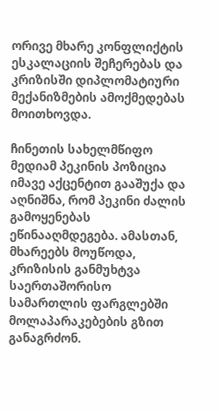ორივე მხარე კონფლიქტის ესკალაციის შეჩერებას და კრიზისში დიპლომატიური მექანიზმების ამოქმედებას მოითხოვდა.

ჩინეთის სახელმწიფო მედიამ პეკინის პოზიცია იმავე აქცენტით გააშუქა და აღნიშნა, რომ პეკინი ძალის გამოყენებას ეწინააღმდეგება. ამასთან, მხარეებს მოუწოდა, კრიზისის განმუხტვა საერთაშორისო სამართლის ფარგლებში მოლაპარაკებების გზით განაგრძონ.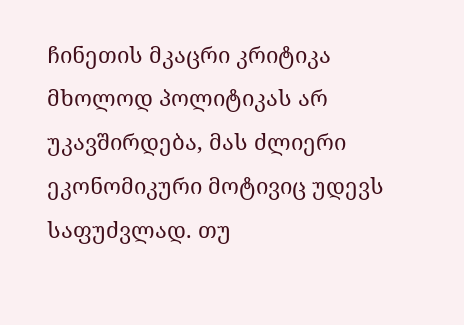ჩინეთის მკაცრი კრიტიკა მხოლოდ პოლიტიკას არ უკავშირდება, მას ძლიერი ეკონომიკური მოტივიც უდევს საფუძვლად. თუ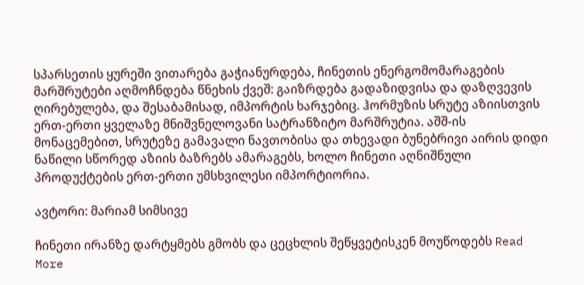სპარსეთის ყურეში ვითარება გაჭიანურდება, ჩინეთის ენერგომომარაგების მარშრუტები აღმოჩნდება წნეხის ქვეშ: გაიზრდება გადაზიდვისა და დაზღვევის ღირებულება, და შესაბამისად, იმპორტის ხარჯებიც. ჰორმუზის სრუტე აზიისთვის ერთ-ერთი ყველაზე მნიშვნელოვანი სატრანზიტო მარშრუტია. აშშ-ის მონაცემებით, სრუტეზე გამავალი ნავთობისა და თხევადი ბუნებრივი აირის დიდი ნაწილი სწორედ აზიის ბაზრებს ამარაგებს, ხოლო ჩინეთი აღნიშნული პროდუქტების ერთ-ერთი უმსხვილესი იმპორტიორია.

ავტორი: მარიამ სიმსივე

ჩინეთი ირანზე დარტყმებს გმობს და ცეცხლის შეწყვეტისკენ მოუწოდებს Read More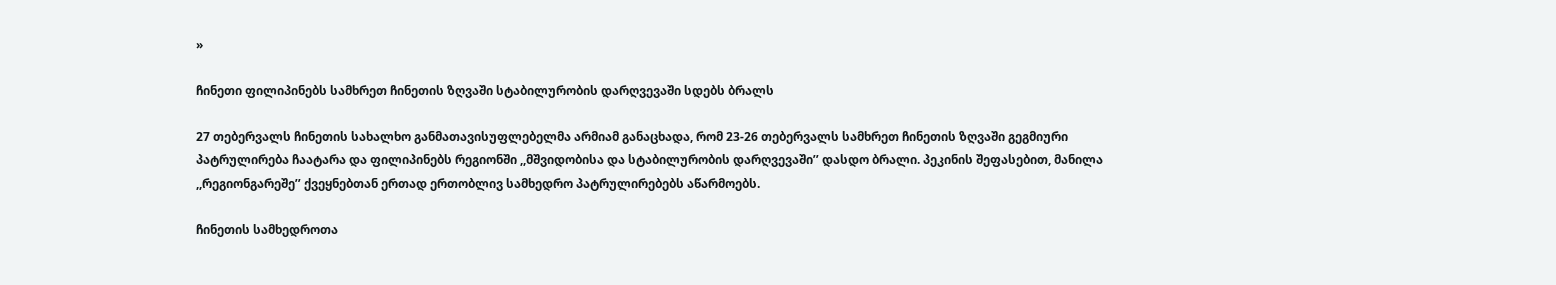»

ჩინეთი ფილიპინებს სამხრეთ ჩინეთის ზღვაში სტაბილურობის დარღვევაში სდებს ბრალს

27 თებერვალს ჩინეთის სახალხო განმათავისუფლებელმა არმიამ განაცხადა, რომ 23-26 თებერვალს სამხრეთ ჩინეთის ზღვაში გეგმიური პატრულირება ჩაატარა და ფილიპინებს რეგიონში ,,მშვიდობისა და სტაბილურობის დარღვევაში’’ დასდო ბრალი. პეკინის შეფასებით, მანილა ,,რეგიონგარეშე’’ ქვეყნებთან ერთად ერთობლივ სამხედრო პატრულირებებს აწარმოებს.

ჩინეთის სამხედროთა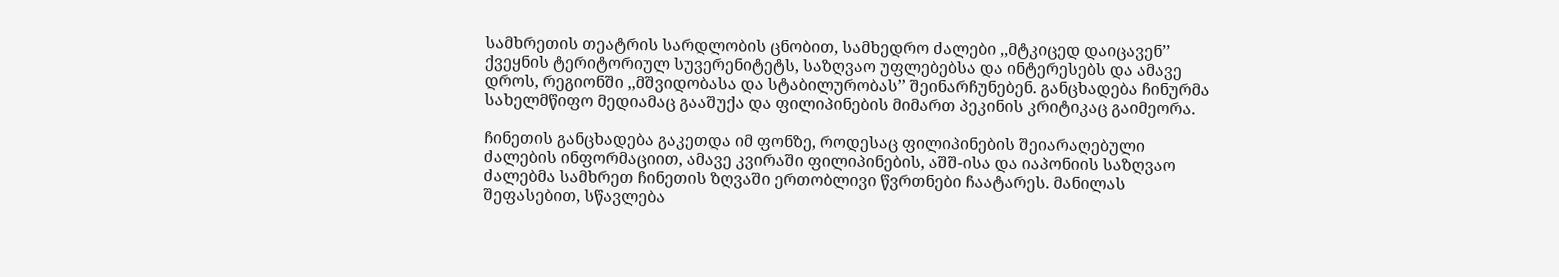სამხრეთის თეატრის სარდლობის ცნობით, სამხედრო ძალები ,,მტკიცედ დაიცავენ’’ ქვეყნის ტერიტორიულ სუვერენიტეტს, საზღვაო უფლებებსა და ინტერესებს და ამავე დროს, რეგიონში ,,მშვიდობასა და სტაბილურობას’’ შეინარჩუნებენ. განცხადება ჩინურმა სახელმწიფო მედიამაც გააშუქა და ფილიპინების მიმართ პეკინის კრიტიკაც გაიმეორა.

ჩინეთის განცხადება გაკეთდა იმ ფონზე, როდესაც ფილიპინების შეიარაღებული ძალების ინფორმაციით, ამავე კვირაში ფილიპინების, აშშ-ისა და იაპონიის საზღვაო ძალებმა სამხრეთ ჩინეთის ზღვაში ერთობლივი წვრთნები ჩაატარეს. მანილას შეფასებით, სწავლება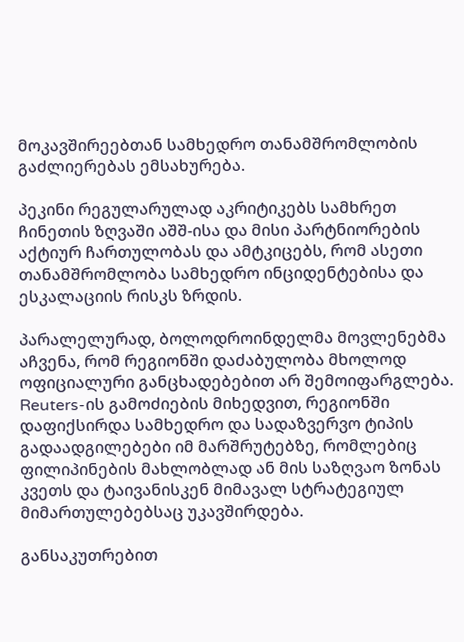მოკავშირეებთან სამხედრო თანამშრომლობის გაძლიერებას ემსახურება.

პეკინი რეგულარულად აკრიტიკებს სამხრეთ ჩინეთის ზღვაში აშშ-ისა და მისი პარტნიორების აქტიურ ჩართულობას და ამტკიცებს, რომ ასეთი თანამშრომლობა სამხედრო ინციდენტებისა და ესკალაციის რისკს ზრდის.

პარალელურად, ბოლოდროინდელმა მოვლენებმა აჩვენა, რომ რეგიონში დაძაბულობა მხოლოდ ოფიციალური განცხადებებით არ შემოიფარგლება. Reuters-ის გამოძიების მიხედვით, რეგიონში დაფიქსირდა სამხედრო და სადაზვერვო ტიპის გადაადგილებები იმ მარშრუტებზე, რომლებიც ფილიპინების მახლობლად ან მის საზღვაო ზონას კვეთს და ტაივანისკენ მიმავალ სტრატეგიულ მიმართულებებსაც უკავშირდება.

განსაკუთრებით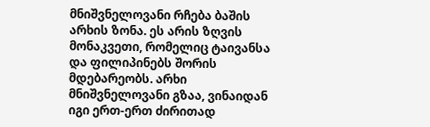მნიშვნელოვანი რჩება ბაშის არხის ზონა. ეს არის ზღვის მონაკვეთი, რომელიც ტაივანსა და ფილიპინებს შორის მდებარეობს. არხი მნიშვნელოვანი გზაა, ვინაიდან იგი ერთ-ერთ ძირითად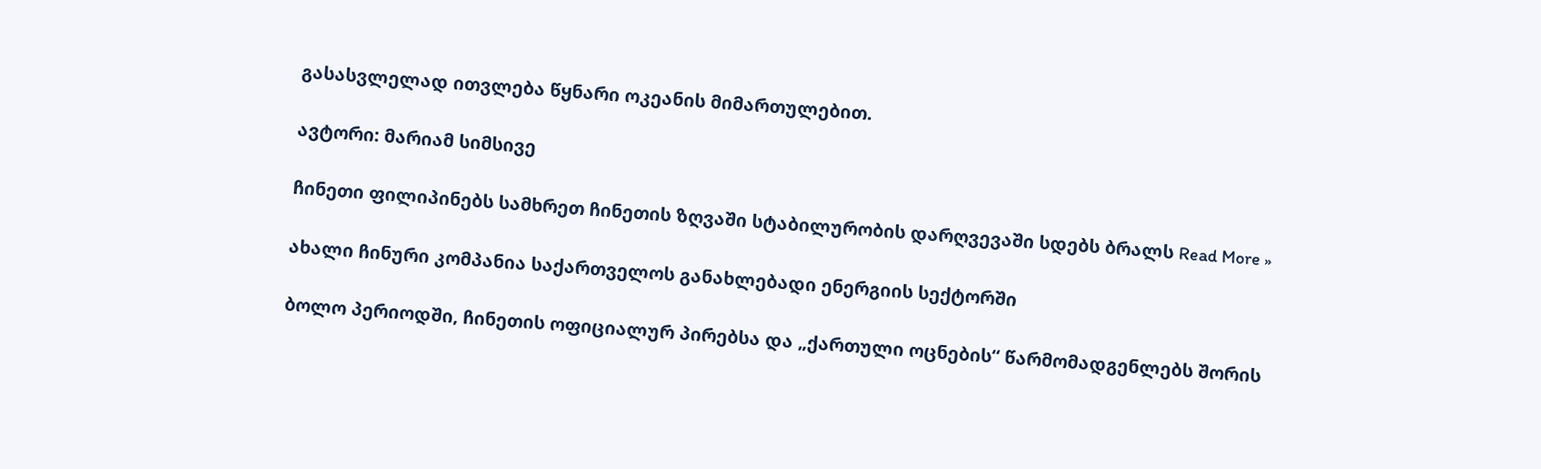გასასვლელად ითვლება წყნარი ოკეანის მიმართულებით.

ავტორი: მარიამ სიმსივე

ჩინეთი ფილიპინებს სამხრეთ ჩინეთის ზღვაში სტაბილურობის დარღვევაში სდებს ბრალს Read More »

ახალი ჩინური კომპანია საქართველოს განახლებადი ენერგიის სექტორში

ბოლო პერიოდში, ჩინეთის ოფიციალურ პირებსა და „ქართული ოცნების“ წარმომადგენლებს შორის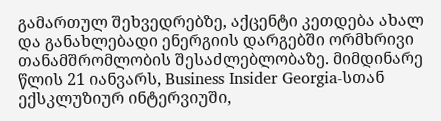გამართულ შეხვედრებზე, აქცენტი კეთდება ახალ და განახლებადი ენერგიის დარგებში ორმხრივი თანამშრომლობის შესაძლებლობაზე. მიმდინარე წლის 21 იანვარს, Business Insider Georgia-სთან ექსკლუზიურ ინტერვიუში,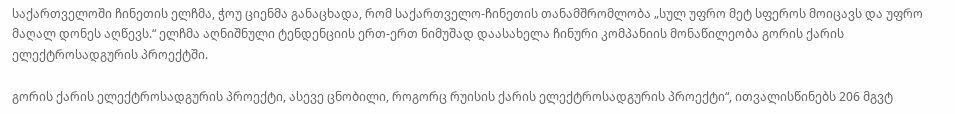საქართველოში ჩინეთის ელჩმა, ჭოუ ციენმა განაცხადა, რომ საქართველო-ჩინეთის თანამშრომლობა „სულ უფრო მეტ სფეროს მოიცავს და უფრო მაღალ დონეს აღწევს.“ ელჩმა აღნიშნული ტენდენციის ერთ-ერთ ნიმუშად დაასახელა ჩინური კომპანიის მონაწილეობა გორის ქარის ელექტროსადგურის პროექტში.

გორის ქარის ელექტროსადგურის პროექტი, ასევე ცნობილი, როგორც რუისის ქარის ელექტროსადგურის პროექტი“, ითვალისწინებს 206 მგვტ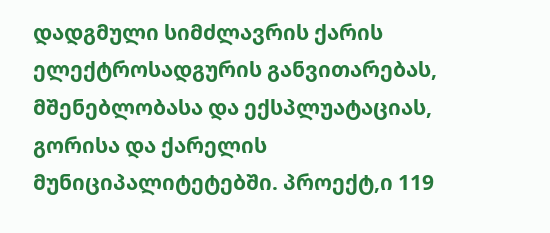დადგმული სიმძლავრის ქარის ელექტროსადგურის განვითარებას, მშენებლობასა და ექსპლუატაციას, გორისა და ქარელის მუნიციპალიტეტებში. პროექტ,ი 119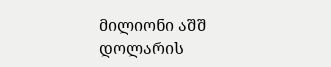მილიონი აშშ დოლარის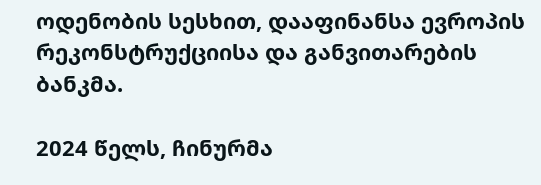ოდენობის სესხით, დააფინანსა ევროპის რეკონსტრუქციისა და განვითარების ბანკმა.

2024 წელს, ჩინურმა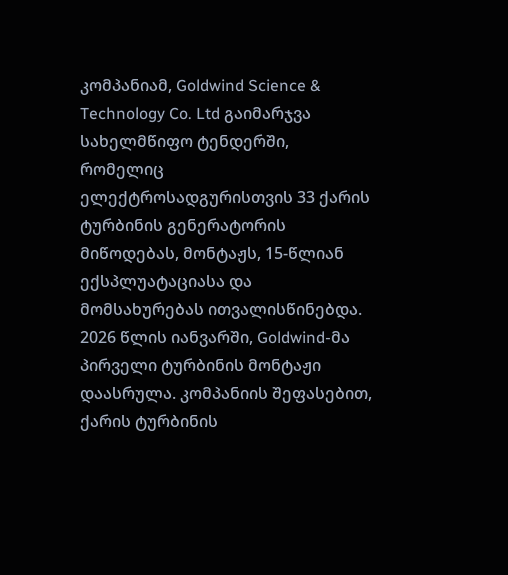კომპანიამ, Goldwind Science & Technology Co. Ltd გაიმარჯვა სახელმწიფო ტენდერში, რომელიც ელექტროსადგურისთვის 33 ქარის ტურბინის გენერატორის მიწოდებას, მონტაჟს, 15-წლიან ექსპლუატაციასა და მომსახურებას ითვალისწინებდა. 2026 წლის იანვარში, Goldwind-მა პირველი ტურბინის მონტაჟი დაასრულა. კომპანიის შეფასებით, ქარის ტურბინის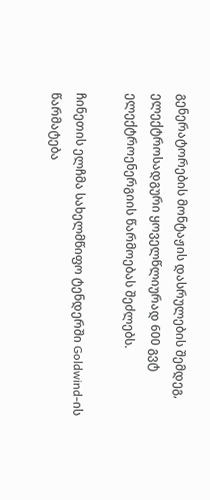გენერატორების მონტაჟის დასრულების შემდეგ, ელექტროსადგური ყოველწლიურად 600 გვტ ელექტროენერგიის წარმოებას შეძლებს.

ჩინეთის ელჩმა სახელმწიფო ტენდერში Goldwind-ის წარმატება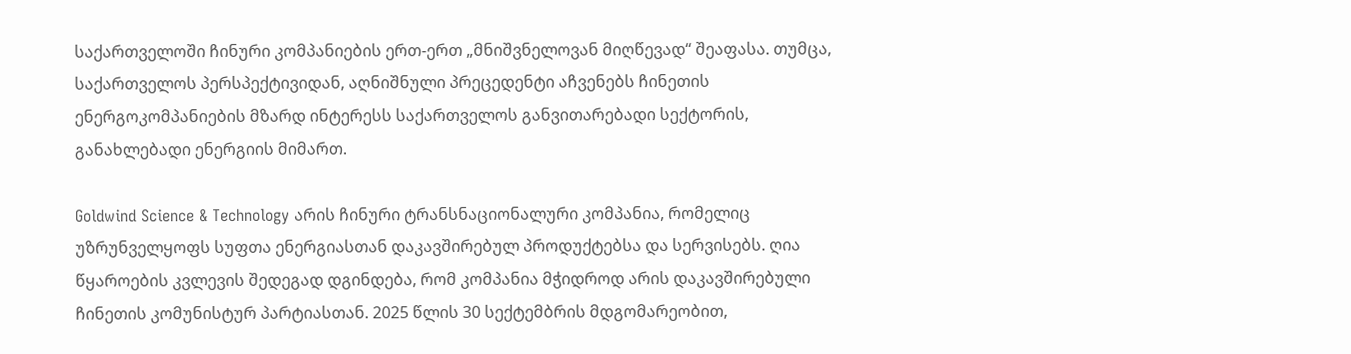საქართველოში ჩინური კომპანიების ერთ-ერთ „მნიშვნელოვან მიღწევად“ შეაფასა. თუმცა, საქართველოს პერსპექტივიდან, აღნიშნული პრეცედენტი აჩვენებს ჩინეთის ენერგოკომპანიების მზარდ ინტერესს საქართველოს განვითარებადი სექტორის, განახლებადი ენერგიის მიმართ.

Goldwind Science & Technology არის ჩინური ტრანსნაციონალური კომპანია, რომელიც უზრუნველყოფს სუფთა ენერგიასთან დაკავშირებულ პროდუქტებსა და სერვისებს. ღია წყაროების კვლევის შედეგად დგინდება, რომ კომპანია მჭიდროდ არის დაკავშირებული ჩინეთის კომუნისტურ პარტიასთან. 2025 წლის 30 სექტემბრის მდგომარეობით,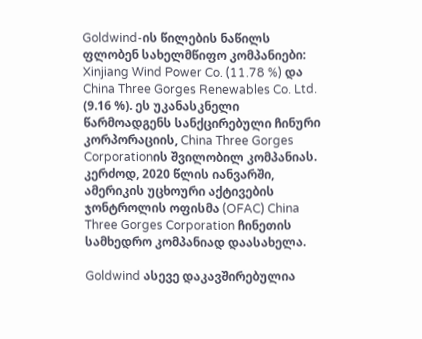Goldwind-ის წილების ნაწილს ფლობენ სახელმწიფო კომპანიები: Xinjiang Wind Power Co. (11.78 %) და China Three Gorges Renewables Co. Ltd. (9.16 %). ეს უკანასკნელი წარმოადგენს სანქცირებული ჩინური კორპორაციის, China Three Gorges Corporationის შვილობილ კომპანიას. კერძოდ, 2020 წლის იანვარში, ამერიკის უცხოური აქტივების ჯონტროლის ოფისმა (OFAC) China Three Gorges Corporation ჩინეთის სამხედრო კომპანიად დაასახელა.

Goldwind ასევე დაკავშირებულია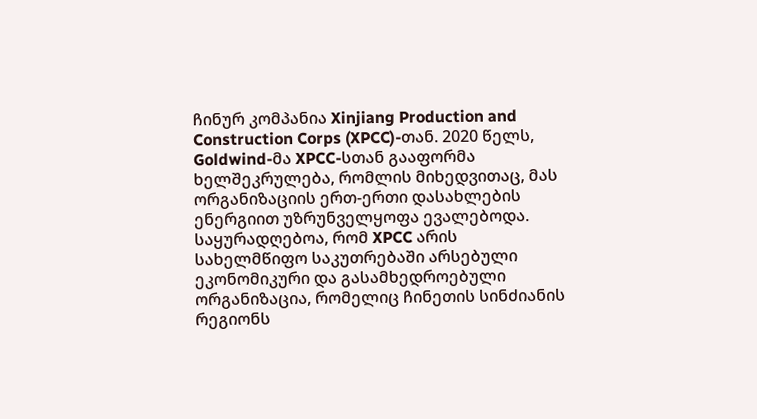ჩინურ კომპანია Xinjiang Production and Construction Corps (XPCC)-თან. 2020 წელს, Goldwind-მა XPCC-სთან გააფორმა ხელშეკრულება, რომლის მიხედვითაც, მას ორგანიზაციის ერთ-ერთი დასახლების ენერგიით უზრუნველყოფა ევალებოდა. საყურადღებოა, რომ XPCC არის სახელმწიფო საკუთრებაში არსებული ეკონომიკური და გასამხედროებული ორგანიზაცია, რომელიც ჩინეთის სინძიანის რეგიონს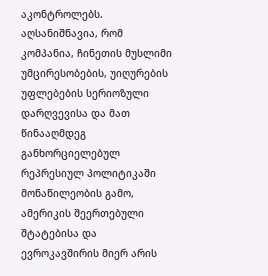აკონტროლებს. აღსანიშნავია, რომ კომპანია, ჩინეთის მუსლიმი უმცირესობების, უიღურების უფლებების სერიოზული დარღვევისა და მათ წინააღმდეგ განხორციელებულ რეპრესიულ პოლიტიკაში მონაწილეობის გამო, ამერიკის შეერთებული შტატებისა და ევროკავშირის მიერ არის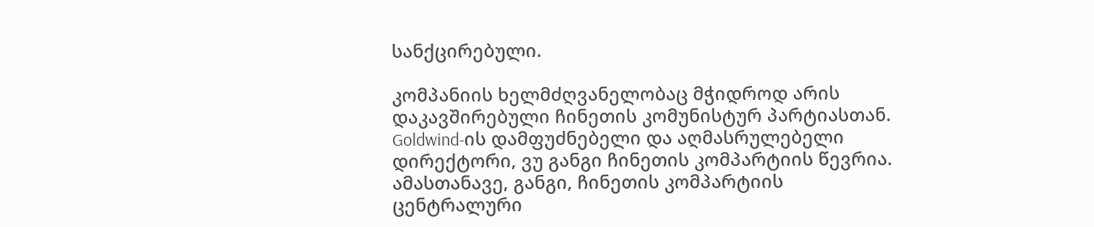სანქცირებული.

კომპანიის ხელმძღვანელობაც მჭიდროდ არის დაკავშირებული ჩინეთის კომუნისტურ პარტიასთან. Goldwind-ის დამფუძნებელი და აღმასრულებელი დირექტორი, ვუ განგი ჩინეთის კომპარტიის წევრია. ამასთანავე, განგი, ჩინეთის კომპარტიის ცენტრალური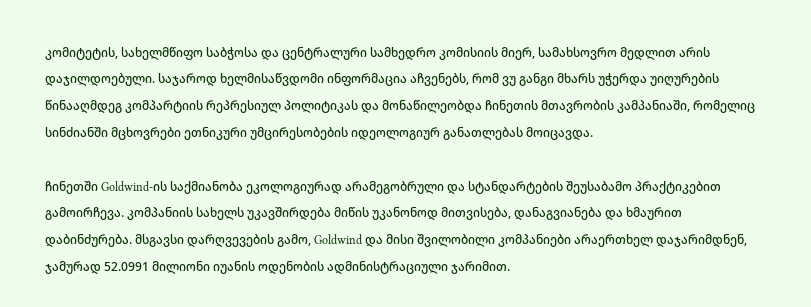კომიტეტის, სახელმწიფო საბჭოსა და ცენტრალური სამხედრო კომისიის მიერ, სამახსოვრო მედლით არის დაჯილდოებული. საჯაროდ ხელმისაწვდომი ინფორმაცია აჩვენებს, რომ ვუ განგი მხარს უჭერდა უიღურების წინააღმდეგ კომპარტიის რეპრესიულ პოლიტიკას და მონაწილეობდა ჩინეთის მთავრობის კამპანიაში, რომელიც სინძიანში მცხოვრები ეთნიკური უმცირესობების იდეოლოგიურ განათლებას მოიცავდა.

ჩინეთში Goldwind-ის საქმიანობა ეკოლოგიურად არამეგობრული და სტანდარტების შეუსაბამო პრაქტიკებით გამოირჩევა. კომპანიის სახელს უკავშირდება მიწის უკანონოდ მითვისება, დანაგვიანება და ხმაურით დაბინძურება. მსგავსი დარღვევების გამო, Goldwind და მისი შვილობილი კომპანიები არაერთხელ დაჯარიმდნენ, ჯამურად 52.0991 მილიონი იუანის ოდენობის ადმინისტრაციული ჯარიმით.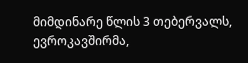მიმდინარე წლის 3 თებერვალს, ევროკავშირმა,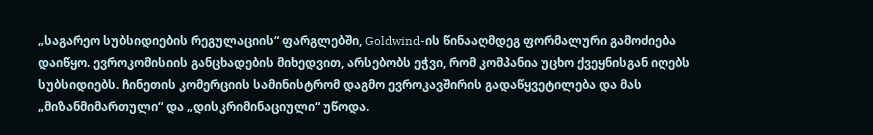„საგარეო სუბსიდიების რეგულაციის“ ფარგლებში, Goldwind-ის წინააღმდეგ ფორმალური გამოძიება დაიწყო. ევროკომისიის განცხადების მიხედვით, არსებობს ეჭვი, რომ კომპანია უცხო ქვეყნისგან იღებს სუბსიდიებს. ჩინეთის კომერციის სამინისტრომ დაგმო ევროკავშირის გადაწყვეტილება და მას „მიზანმიმართული“ და „დისკრიმინაციული“ უწოდა.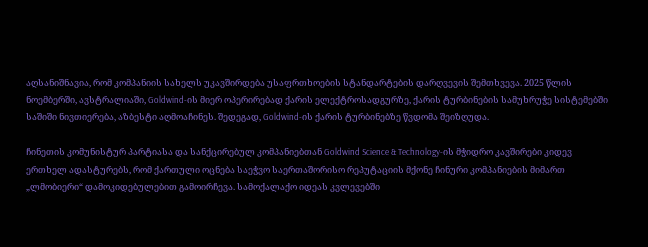აღსანიშნავია, რომ კომპანიის სახელს უკავშირდება უსაფრთხოების სტანდარტების დარღვევის შემთხვევა. 2025 წლის ნოემბერში, ავსტრალიაში, Goldwind-ის მიერ ოპერირებად ქარის ელექტროსადგურზე, ქარის ტურბინების სამუხრუჭე სისტემებში საშიში ნივთიერება, აზბესტი აღმოაჩინეს. შედეგად, Goldwind-ის ქარის ტურბინებზე წვდომა შეიზღუდა.

ჩინეთის კომუნისტურ პარტიასა და სანქცირებულ კომპანიებთან Goldwind Science & Technology-ის მჭიდრო კავშირები კიდევ ერთხელ ადასტურებს, რომ ქართული ოცნება საეჭვო საერთაშორისო რეპუტაციის მქონე ჩინური კომპანიების მიმართ „ლმობიერი“ დამოკიდებულებით გამოირჩევა. სამოქალაქო იდეას კვლევებში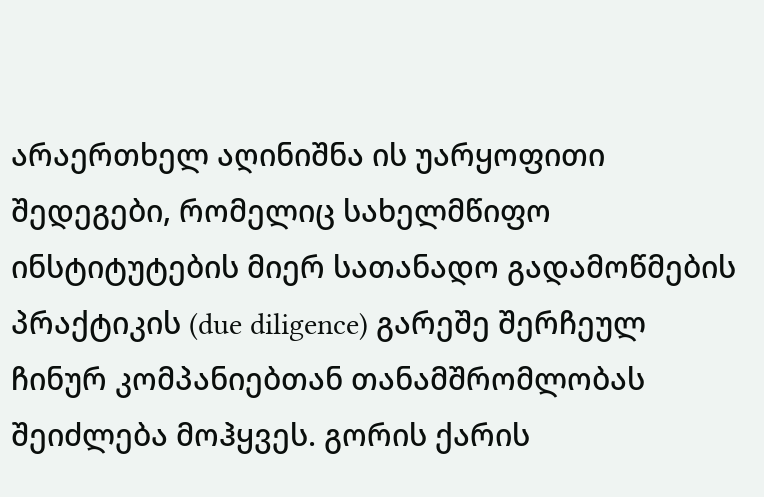არაერთხელ აღინიშნა ის უარყოფითი შედეგები, რომელიც სახელმწიფო ინსტიტუტების მიერ სათანადო გადამოწმების პრაქტიკის (due diligence) გარეშე შერჩეულ ჩინურ კომპანიებთან თანამშრომლობას შეიძლება მოჰყვეს. გორის ქარის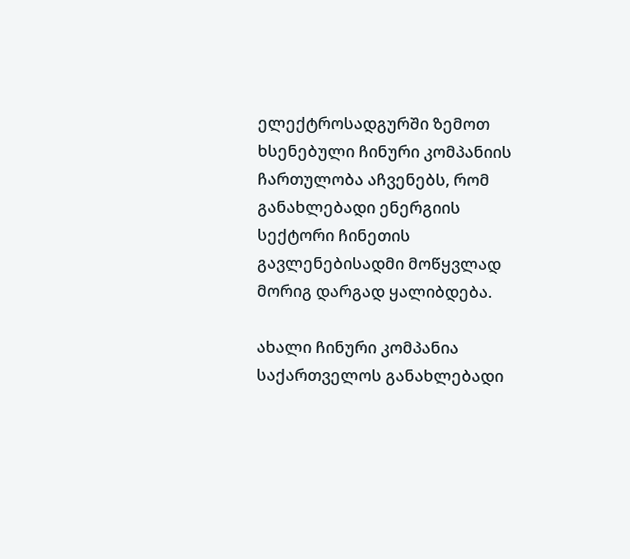ელექტროსადგურში ზემოთ ხსენებული ჩინური კომპანიის ჩართულობა აჩვენებს, რომ განახლებადი ენერგიის სექტორი ჩინეთის გავლენებისადმი მოწყვლად მორიგ დარგად ყალიბდება.

ახალი ჩინური კომპანია საქართველოს განახლებადი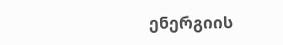ენერგიის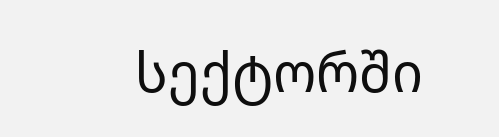სექტორში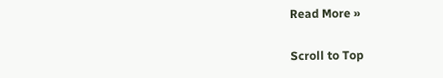Read More »

Scroll to Top